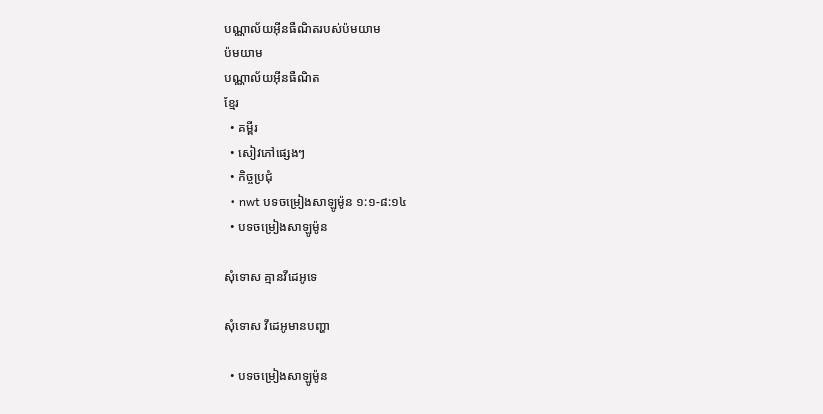បណ្ណាល័យអ៊ីនធឺណិតរបស់ប៉មយាម
ប៉មយាម
បណ្ណាល័យអ៊ីនធឺណិត
ខ្មែរ
  • គម្ពីរ
  • សៀវភៅផ្សេងៗ
  • កិច្ចប្រជុំ
  • nwt បទចម្រៀងសាឡូម៉ូន ១:១-៨:១៤
  • បទចម្រៀងសាឡូម៉ូន

សុំទោស គ្មានវីដេអូទេ

សុំទោស វីដេអូមានបញ្ហា

  • បទចម្រៀងសាឡូម៉ូន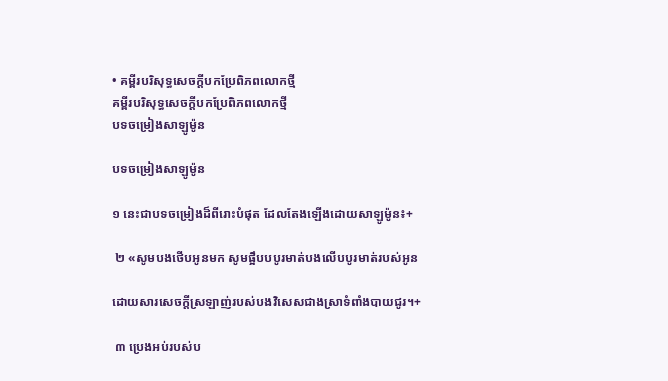• គម្ពីរបរិសុទ្ធសេចក្ដីបកប្រែពិភពលោកថ្មី
គម្ពីរបរិសុទ្ធសេចក្ដីបកប្រែពិភពលោកថ្មី
បទចម្រៀងសាឡូម៉ូន

បទចម្រៀងសាឡូម៉ូន

១ នេះជាបទចម្រៀងដ៏ពីរោះបំផុត ដែលតែងឡើងដោយសាឡូម៉ូន៖+

 ២ «សូមបងថើបអូនមក សូមផ្អឹបបបូរមាត់បងលើបបូរមាត់របស់អូន

ដោយសារសេចក្ដីស្រឡាញ់របស់បងវិសេសជាងស្រាទំពាំងបាយជូរ។+

 ៣ ប្រេងអប់របស់ប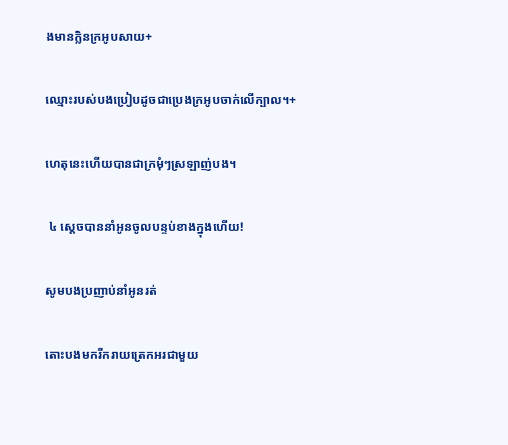ងមានក្លិនក្រអូបសាយ+

ឈ្មោះរបស់បងប្រៀបដូចជាប្រេងក្រអូបចាក់លើក្បាល។+

ហេតុនេះហើយបានជាក្រមុំៗស្រឡាញ់បង។

 ៤ ស្ដេចបាននាំអូនចូលបន្ទប់ខាងក្នុងហើយ!

សូមបងប្រញាប់នាំអូនរត់

តោះបងមករីករាយត្រេកអរជាមួយ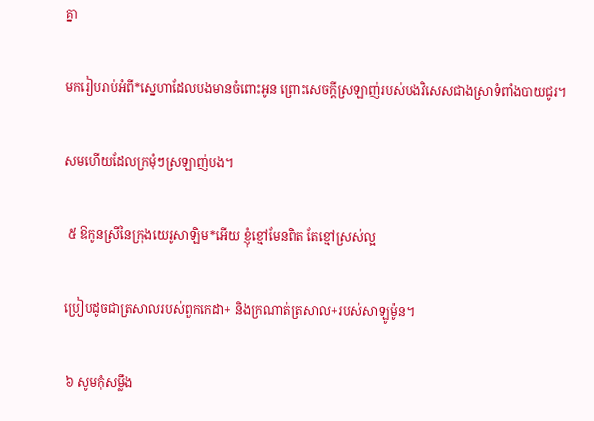គ្នា

មករៀបរាប់អំពី*ស្នេហាដែលបងមានចំពោះអូន ព្រោះសេចក្ដីស្រឡាញ់របស់បងវិសេសជាងស្រាទំពាំងបាយជូរ។

សមហើយដែលក្រមុំៗស្រឡាញ់បង។

 ៥ ឱកូនស្រីនៃក្រុងយេរូសាឡិម*អើយ ខ្ញុំខ្មៅមែនពិត តែខ្មៅស្រស់ល្អ

ប្រៀបដូចជាត្រសាលរបស់ពួកកេដា+ និងក្រណាត់ត្រសាល+របស់សាឡូម៉ូន។

 ៦ សូមកុំសម្លឹង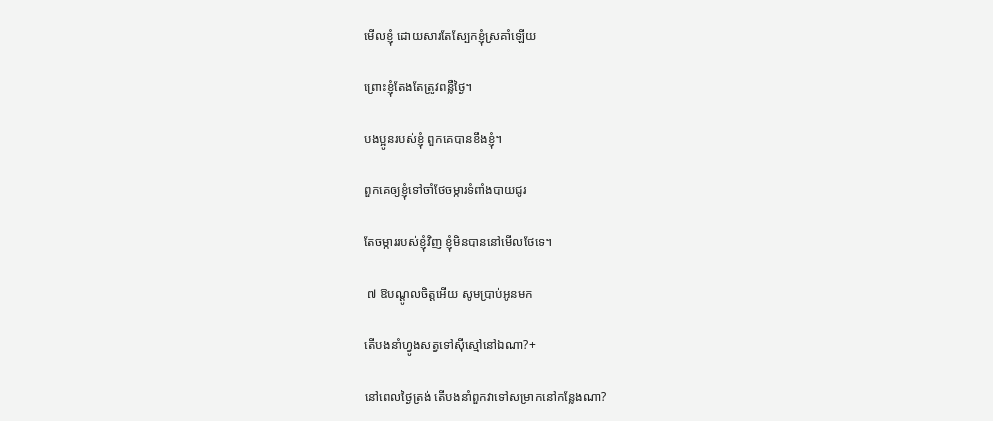មើលខ្ញុំ ដោយសារតែស្បែកខ្ញុំស្រគាំឡើយ

ព្រោះខ្ញុំតែងតែត្រូវពន្លឺថ្ងៃ។

បងប្អូនរបស់ខ្ញុំ ពួកគេបានខឹងខ្ញុំ។

ពួកគេឲ្យខ្ញុំទៅចាំថែចម្ការទំពាំងបាយជូរ

តែចម្ការរបស់ខ្ញុំវិញ ខ្ញុំមិនបាននៅមើលថែទេ។

 ៧ ឱបណ្ដូលចិត្តអើយ សូមប្រាប់អូនមក

តើបងនាំហ្វូងសត្វទៅស៊ីស្មៅនៅឯណា?+

នៅពេលថ្ងៃត្រង់ តើបងនាំពួកវាទៅសម្រាកនៅកន្លែងណា?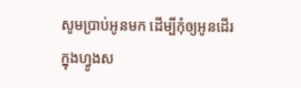សូមប្រាប់អូនមក ដើម្បីកុំឲ្យអូនដើរក្នុងហ្វូងស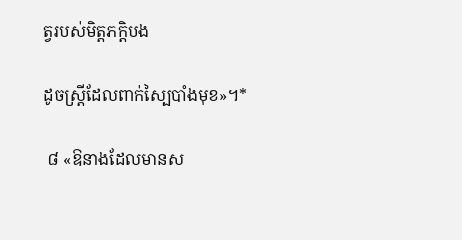ត្វរបស់មិត្តភក្ដិបង

ដូចស្ត្រីដែលពាក់ស្បៃបាំងមុខ»។*

 ៨ «ឱនាងដែលមានស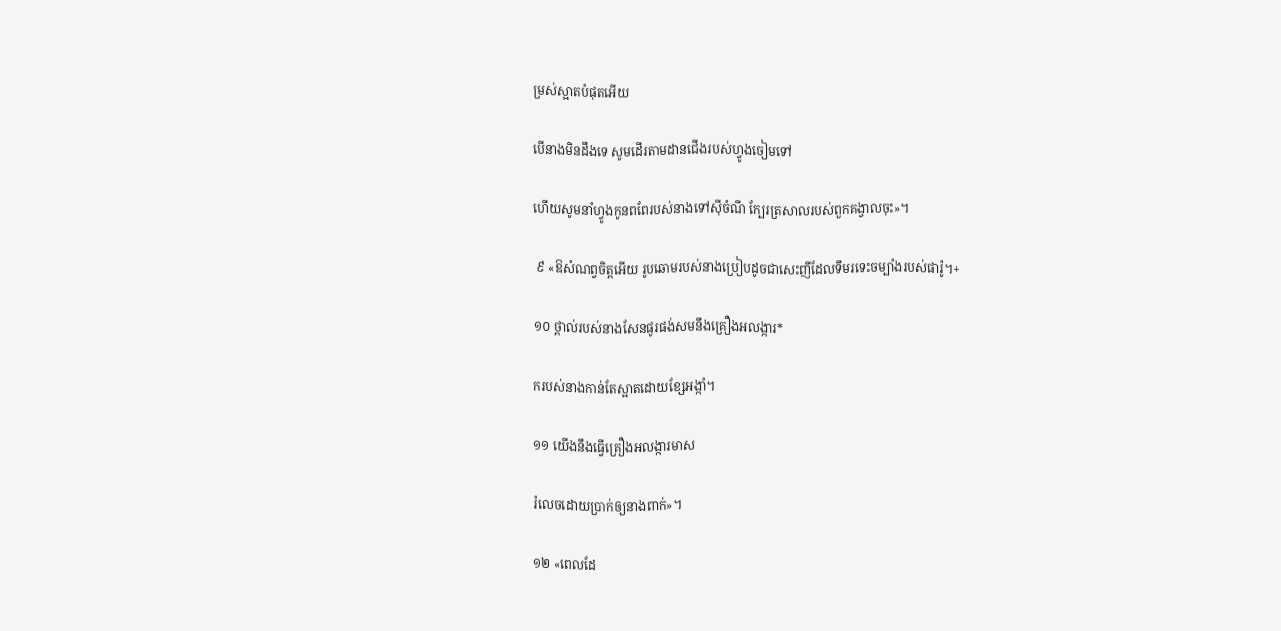ម្រស់ស្អាតបំផុតអើយ

បើនាងមិនដឹងទេ សូមដើរតាមដានជើងរបស់ហ្វូងចៀមទៅ

ហើយសូមនាំហ្វូងកូនពពែរបស់នាងទៅស៊ីចំណី ក្បែរត្រសាលរបស់ពួកគង្វាលចុះ»។

 ៩ «ឱសំណព្វចិត្តអើយ រូបឆោមរបស់នាងប្រៀបដូចជាសេះញីដែលទឹមរទេះចម្បាំងរបស់ផារ៉ូ។+

១០ ថ្ពាល់របស់នាងសែនផូរផង់សមនឹងគ្រឿងអលង្ការ*

ករបស់នាងកាន់តែស្អាតដោយខ្សែអង្កាំ។

១១ យើងនឹងធ្វើគ្រឿងអលង្ការមាស

រំលេចដោយប្រាក់ឲ្យនាងពាក់»។

១២ «ពេលដែ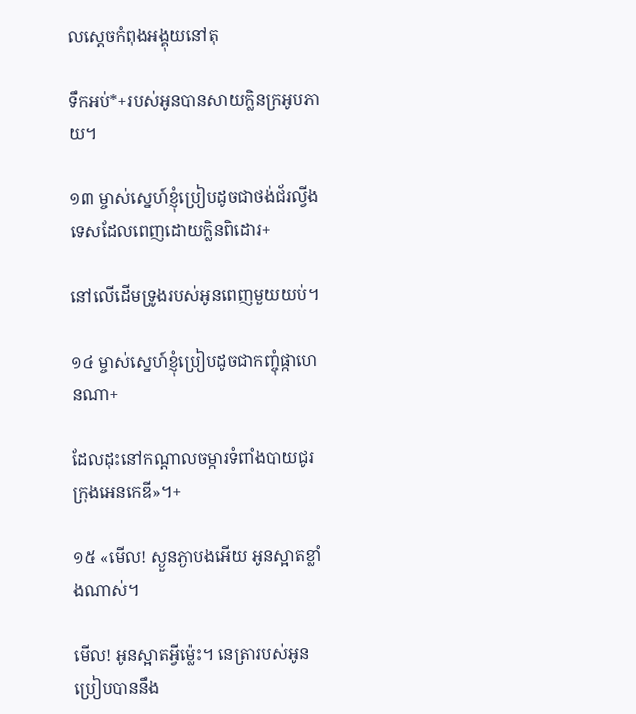លស្ដេចកំពុងអង្គុយនៅតុ

ទឹកអប់*+របស់អូនបានសាយក្លិនក្រអូបភាយ។

១៣ ម្ចាស់ស្នេហ៍ខ្ញុំប្រៀបដូចជាថង់ជ័រល្វីងទេសដែលពេញដោយក្លិនពិដោរ+

នៅលើដើមទ្រូងរបស់អូនពេញមួយយប់។

១៤ ម្ចាស់ស្នេហ៍ខ្ញុំប្រៀបដូចជាកញ្ចុំផ្កាហេនណា+

ដែលដុះនៅកណ្ដាលចម្ការទំពាំងបាយជូរក្រុងអេនកេឌី»។+

១៥ «មើល! ស្ងួនភ្ងាបងអើយ អូនស្អាតខ្លាំងណាស់។

មើល! អូនស្អាតអ្វីម្ល៉េះ។ នេត្រារបស់អូនប្រៀបបាននឹង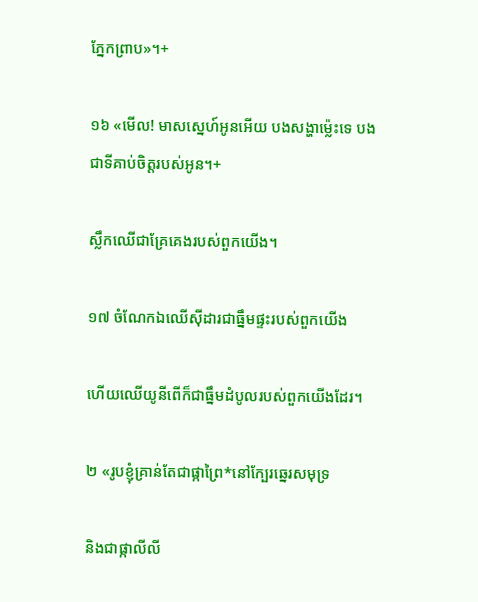ភ្នែកព្រាប»។+

១៦ «មើល! មាសស្នេហ៍អូនអើយ បងសង្ហាម្ល៉េះទេ បងជាទីគាប់ចិត្តរបស់អូន។+

ស្លឹកឈើជាគ្រែគេងរបស់ពួកយើង។

១៧ ចំណែកឯឈើស៊ីដារជាធ្នឹមផ្ទះរបស់ពួកយើង

ហើយឈើយូនីពើក៏ជាធ្នឹមដំបូលរបស់ពួកយើងដែរ។

២ «រូបខ្ញុំគ្រាន់តែជាផ្កាព្រៃ*នៅក្បែរឆ្នេរសមុទ្រ

និងជាផ្កាលីលី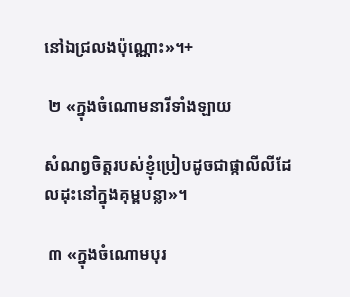នៅឯជ្រលងប៉ុណ្ណោះ»។+

 ២ «ក្នុងចំណោមនារីទាំងឡាយ

សំណព្វចិត្តរបស់ខ្ញុំប្រៀបដូចជាផ្កាលីលីដែលដុះនៅក្នុងគុម្ពបន្លា»។

 ៣ «ក្នុងចំណោមបុរ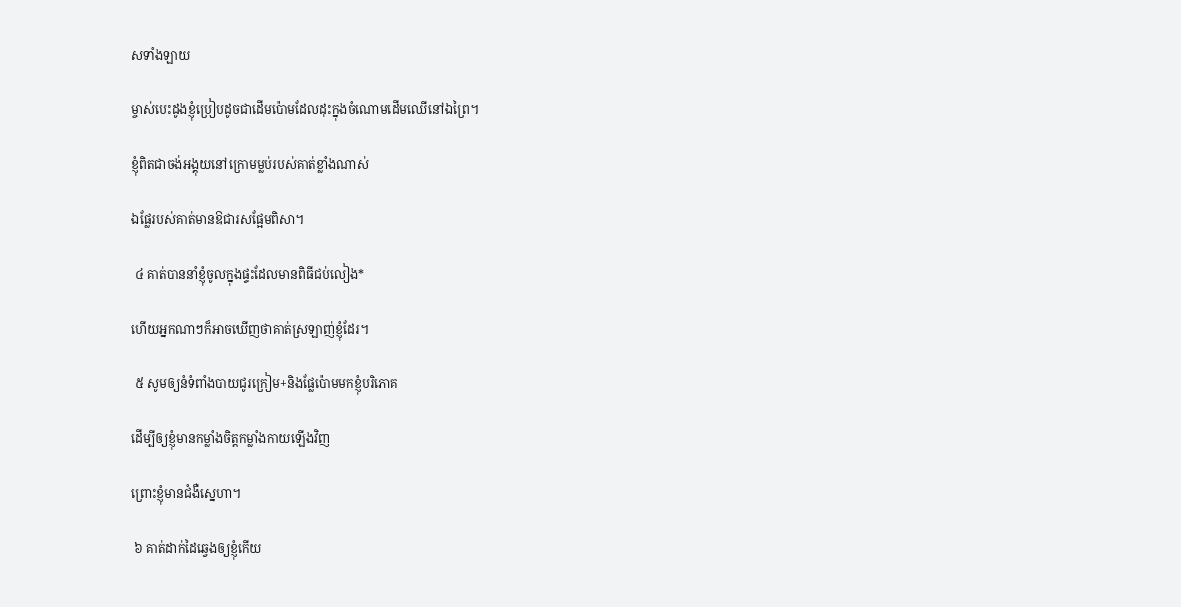សទាំងឡាយ

ម្ចាស់បេះដូងខ្ញុំប្រៀបដូចជាដើមប៉ោមដែលដុះក្នុងចំណោមដើមឈើនៅឯព្រៃ។

ខ្ញុំពិតជាចង់អង្គុយនៅក្រោមម្លប់របស់គាត់ខ្លាំងណាស់

ឯផ្លែរបស់គាត់មានឱជារសផ្អែមពិសា។

 ៤ គាត់បាននាំខ្ញុំចូលក្នុងផ្ទះដែលមានពិធីជប់លៀង*

ហើយអ្នកណាៗក៏អាចឃើញថាគាត់ស្រឡាញ់ខ្ញុំដែរ។

 ៥ សូមឲ្យនំទំពាំងបាយជូរក្រៀម+និងផ្លែប៉ោមមកខ្ញុំបរិភោគ

ដើម្បីឲ្យខ្ញុំមានកម្លាំងចិត្តកម្លាំងកាយឡើងវិញ

ព្រោះខ្ញុំមានជំងឺស្នេហា។

 ៦ គាត់ដាក់ដៃឆ្វេងឲ្យខ្ញុំកើយ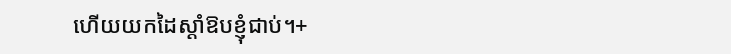ហើយយកដៃស្ដាំឱបខ្ញុំជាប់។+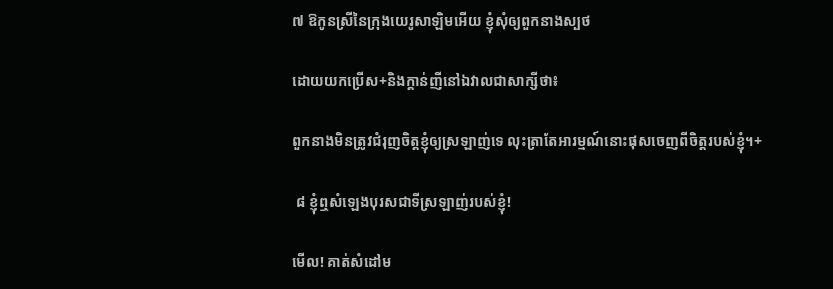៧ ឱកូនស្រីនៃក្រុងយេរូសាឡិមអើយ ខ្ញុំសុំឲ្យពួកនាងស្បថ

ដោយយកប្រើស+និងក្ដាន់ញីនៅឯវាលជាសាក្សីថា៖

ពួកនាងមិនត្រូវជំរុញចិត្តខ្ញុំឲ្យស្រឡាញ់ទេ លុះត្រាតែអារម្មណ៍នោះផុសចេញពីចិត្តរបស់ខ្ញុំ។+

 ៨ ខ្ញុំឮសំឡេងបុរសជាទីស្រឡាញ់របស់ខ្ញុំ!

មើល! គាត់សំដៅម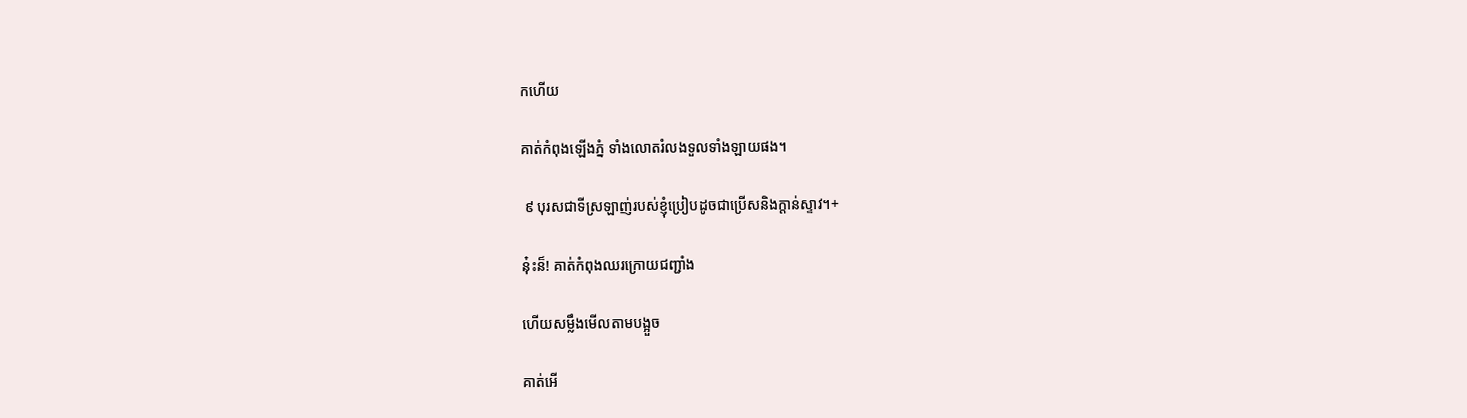កហើយ

គាត់កំពុងឡើងភ្នំ ទាំងលោតរំលងទួលទាំងឡាយផង។

 ៩ បុរសជាទីស្រឡាញ់របស់ខ្ញុំប្រៀបដូចជាប្រើសនិងក្ដាន់ស្ទាវ។+

នុ៎ះន៏! គាត់កំពុងឈរក្រោយជញ្ជាំង

ហើយសម្លឹងមើលតាមបង្អួច

គាត់អើ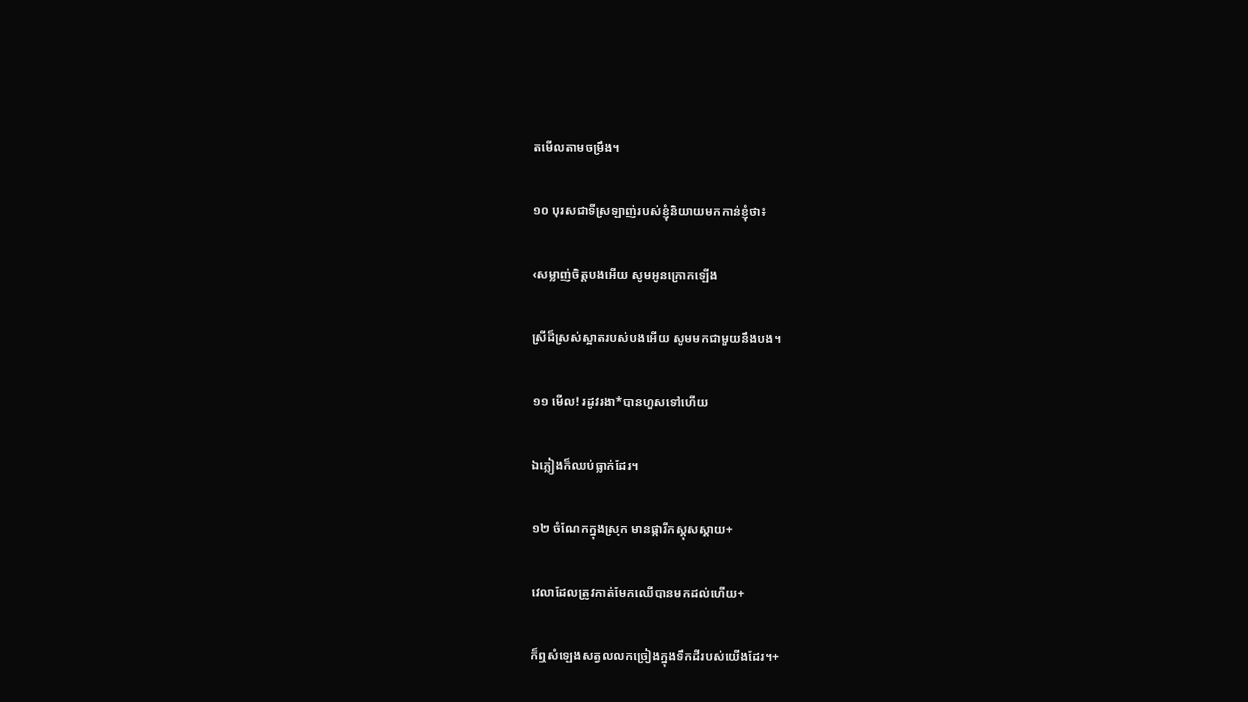តមើលតាមចម្រឹង។

១០ បុរសជាទីស្រឡាញ់របស់ខ្ញុំនិយាយមកកាន់ខ្ញុំថា៖

‹សម្លាញ់ចិត្តបងអើយ សូមអូនក្រោកឡើង

ស្រីដ៏ស្រស់ស្អាតរបស់បងអើយ សូមមកជាមួយនឹងបង។

១១ មើល! រដូវរងា*បានហួសទៅហើយ

ឯភ្លៀងក៏ឈប់ធ្លាក់ដែរ។

១២ ចំណែកក្នុងស្រុក មានផ្ការីកស្គុសស្គាយ+

វេលាដែលត្រូវកាត់មែកឈើបានមកដល់ហើយ+

ក៏ឮសំឡេងសត្វលលកច្រៀងក្នុងទឹកដីរបស់យើងដែរ។+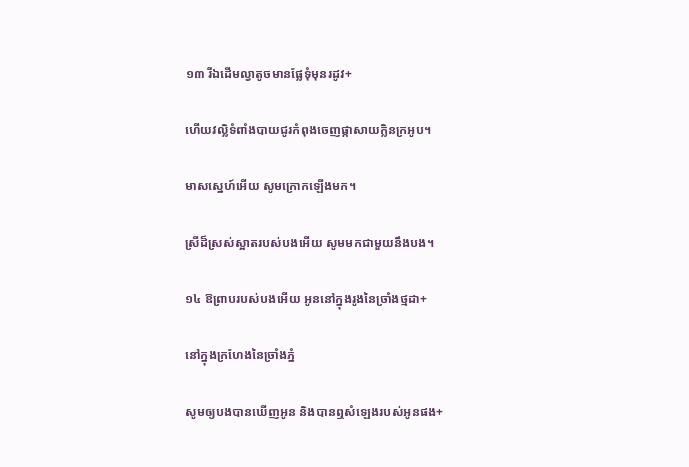១៣ រីឯដើមល្វាតូចមានផ្លែទុំមុនរដូវ+

ហើយវល្លិទំពាំងបាយជូរកំពុងចេញផ្កាសាយក្លិនក្រអូប។

មាសស្នេហ៍អើយ សូមក្រោកឡើងមក។

ស្រីដ៏ស្រស់ស្អាតរបស់បងអើយ សូមមកជាមួយនឹងបង។

១៤ ឱព្រាបរបស់បងអើយ អូននៅក្នុងរូងនៃច្រាំងថ្មដា+

នៅក្នុងក្រហែងនៃច្រាំងភ្នំ

សូមឲ្យបងបានឃើញអូន និងបានឮសំឡេងរបស់អូនផង+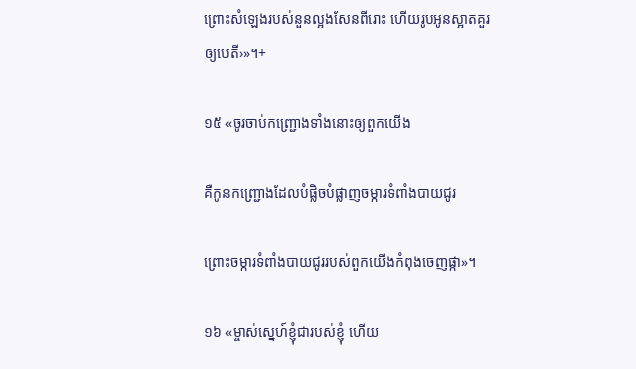ព្រោះសំឡេងរបស់នួនល្អងសែនពីរោះ ហើយរូបអូនស្អាតគួរឲ្យបេតី›»។+

១៥ «ចូរចាប់កញ្ជ្រោងទាំងនោះឲ្យពួកយើង

គឺកូនកញ្ជ្រោងដែលបំផ្លិចបំផ្លាញចម្ការទំពាំងបាយជូរ

ព្រោះចម្ការទំពាំងបាយជូររបស់ពួកយើងកំពុងចេញផ្កា»។

១៦ «ម្ចាស់ស្នេហ៍ខ្ញុំជារបស់ខ្ញុំ ហើយ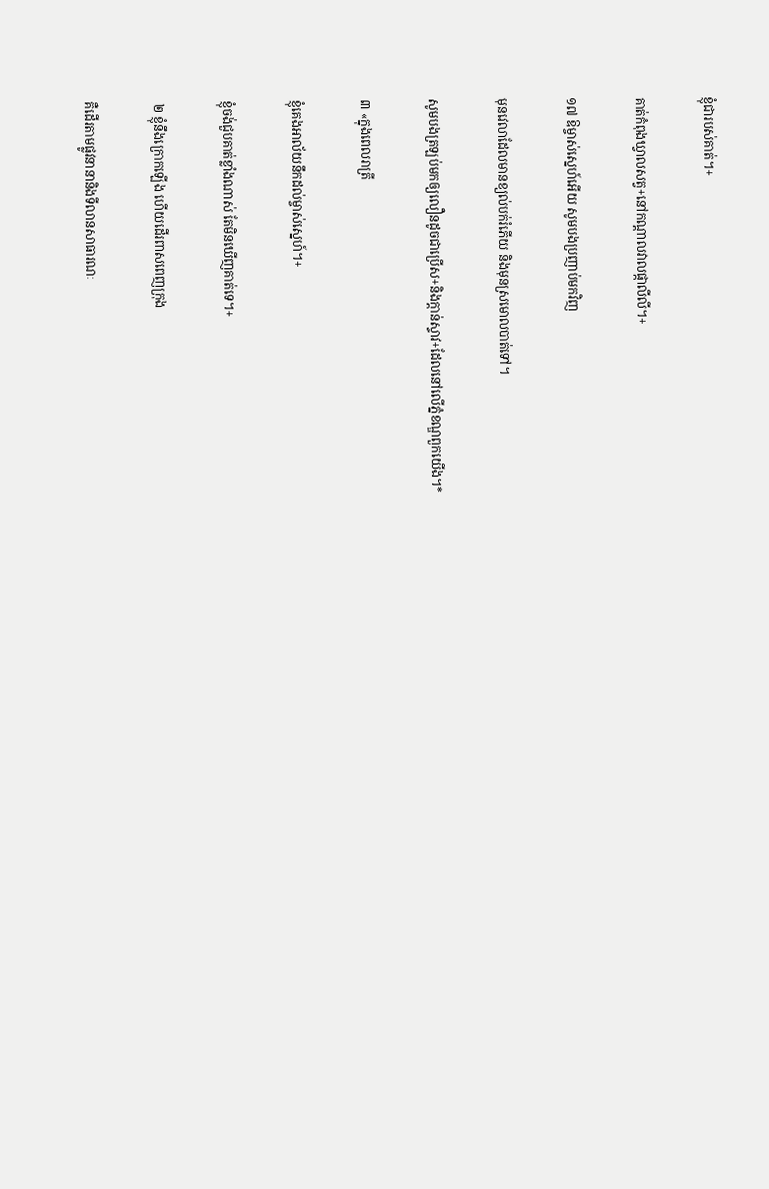ខ្ញុំជារបស់គាត់។+

គាត់កំពុងឃ្វាលសត្វ+នៅកណ្ដាលវាលផ្កាលីលី។+

១៧ ឱម្ចាស់ស្នេហ៍អើយ សូមបងប្រញាប់មកវិញ

មុនវេលាដែលមានខ្យល់បក់រំភើយ និងមុនស្រមោលបាត់ទៅ។

សូមបងត្រឡប់មកឲ្យលឿនដូចជាប្រើស+និងក្ដាន់ស្ទាវ+ដែលនៅលើភ្នំខណ្ឌពួកយើង។*

៣ «ក្នុងពេលរាត្រី

ខ្ញុំគេងអាល័យនឹកដល់ម្ចាស់ស្នេហ៍។+

ខ្ញុំចង់ជួបគាត់ខ្លាំងណាស់ តែមិនឃើញគាត់ទេ។+

 ២ ខ្ញុំនឹងក្រោកឡើង ហើយដើរពាសពេញក្រុង

គឺដើរតាមផ្លូវនានានិងទីលានសាធារណៈ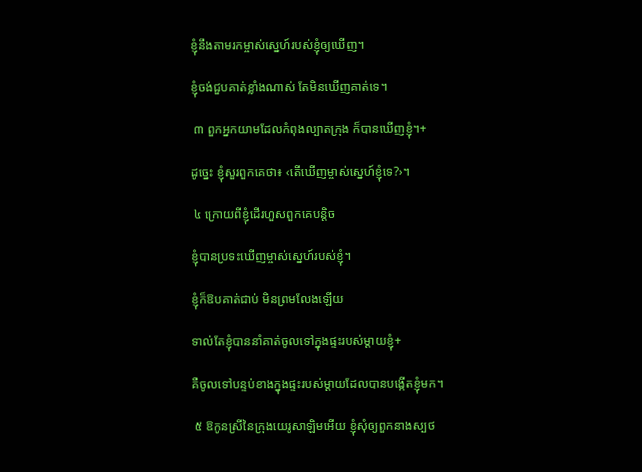ខ្ញុំនឹងតាមរកម្ចាស់ស្នេហ៍របស់ខ្ញុំឲ្យឃើញ។

ខ្ញុំចង់ជួបគាត់ខ្លាំងណាស់ តែមិនឃើញគាត់ទេ។

 ៣ ពួកអ្នកយាមដែលកំពុងល្បាតក្រុង ក៏បានឃើញខ្ញុំ។+

ដូច្នេះ ខ្ញុំសួរពួកគេថា៖ ‹តើឃើញម្ចាស់ស្នេហ៍ខ្ញុំទេ?›។

 ៤ ក្រោយពីខ្ញុំដើរហួសពួកគេបន្តិច

ខ្ញុំបានប្រទះឃើញម្ចាស់ស្នេហ៍របស់ខ្ញុំ។

ខ្ញុំក៏ឱបគាត់ជាប់ មិនព្រមលែងឡើយ

ទាល់តែខ្ញុំបាននាំគាត់ចូលទៅក្នុងផ្ទះរបស់ម្ដាយខ្ញុំ+

គឺចូលទៅបន្ទប់ខាងក្នុងផ្ទះរបស់ម្ដាយដែលបានបង្កើតខ្ញុំមក។

 ៥ ឱកូនស្រីនៃក្រុងយេរូសាឡិមអើយ ខ្ញុំសុំឲ្យពួកនាងស្បថ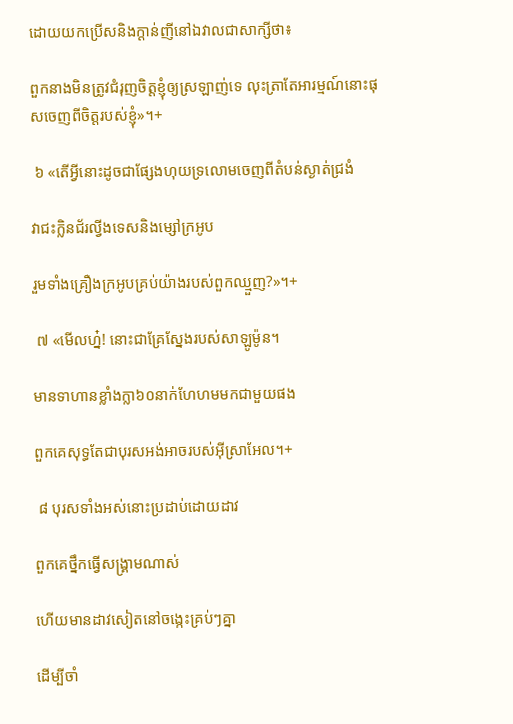ដោយយកប្រើសនិងក្ដាន់ញីនៅឯវាលជាសាក្សីថា៖

ពួកនាងមិនត្រូវជំរុញចិត្តខ្ញុំឲ្យស្រឡាញ់ទេ លុះត្រាតែអារម្មណ៍នោះផុសចេញពីចិត្តរបស់ខ្ញុំ»។+

 ៦ «តើអ្វីនោះដូចជាផ្សែងហុយទ្រលោមចេញពីតំបន់ស្ងាត់ជ្រងំ

វាជះក្លិនជ័រល្វីងទេសនិងម្សៅក្រអូប

រួមទាំងគ្រឿងក្រអូបគ្រប់យ៉ាងរបស់ពួកឈ្មួញ?»។+

 ៧ «មើលហ្ន៎! នោះជាគ្រែស្នែងរបស់សាឡូម៉ូន។

មានទាហានខ្លាំងក្លា៦០នាក់ហែហមមកជាមួយផង

ពួកគេសុទ្ធតែជាបុរសអង់អាចរបស់អ៊ីស្រាអែល។+

 ៨ បុរសទាំងអស់នោះប្រដាប់ដោយដាវ

ពួកគេថ្នឹកធ្វើសង្គ្រាមណាស់

ហើយមានដាវសៀតនៅចង្កេះគ្រប់ៗគ្នា

ដើម្បីចាំ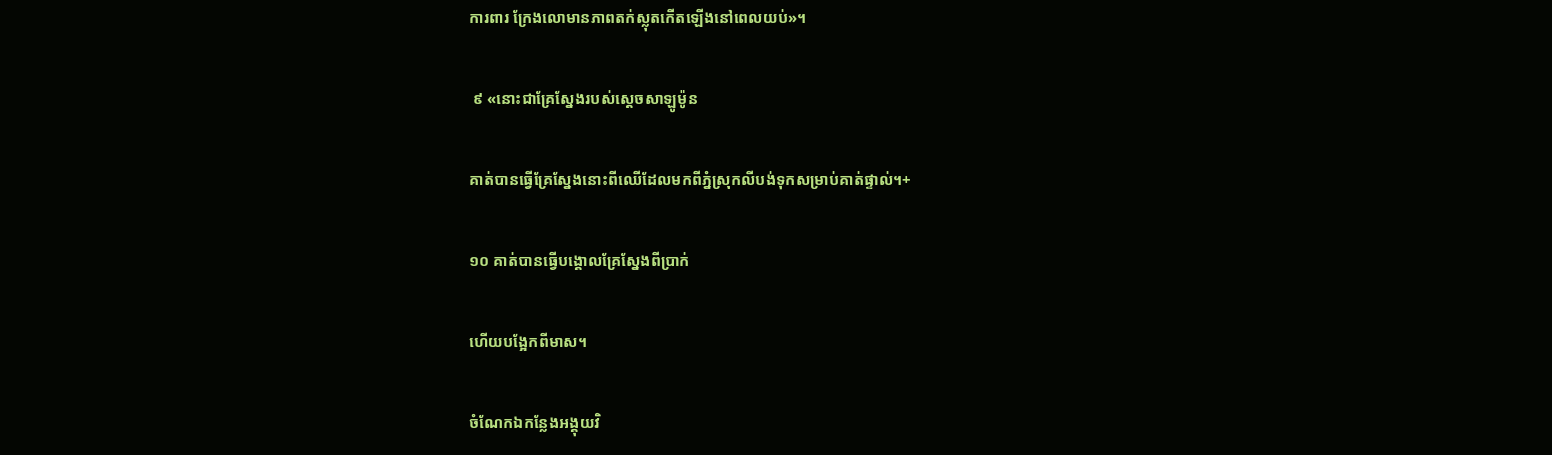ការពារ ក្រែងលោមានភាពតក់ស្លុតកើតឡើងនៅពេលយប់»។

 ៩ «នោះជាគ្រែស្នែងរបស់ស្ដេចសាឡូម៉ូន

គាត់បានធ្វើគ្រែស្នែងនោះពីឈើដែលមកពីភ្នំស្រុកលីបង់ទុកសម្រាប់គាត់ផ្ទាល់។+

១០ គាត់បានធ្វើបង្គោលគ្រែស្នែងពីប្រាក់

ហើយបង្អែកពីមាស។

ចំណែកឯកន្លែងអង្គុយវិ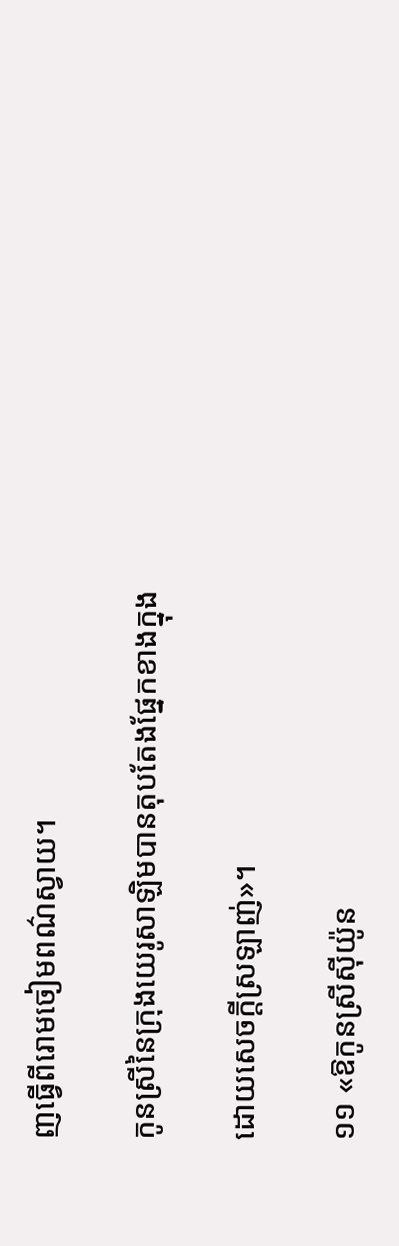ញធ្វើពីរោមចៀមពណ៌ស្វាយ។

កូនស្រីនៃក្រុងយេរូសាឡិមបានតុបតែងផ្នែកខាងក្នុង

ដោយសេចក្ដីស្រឡាញ់»។

១១ «ឱកូនស្រីស៊ីយ៉ូន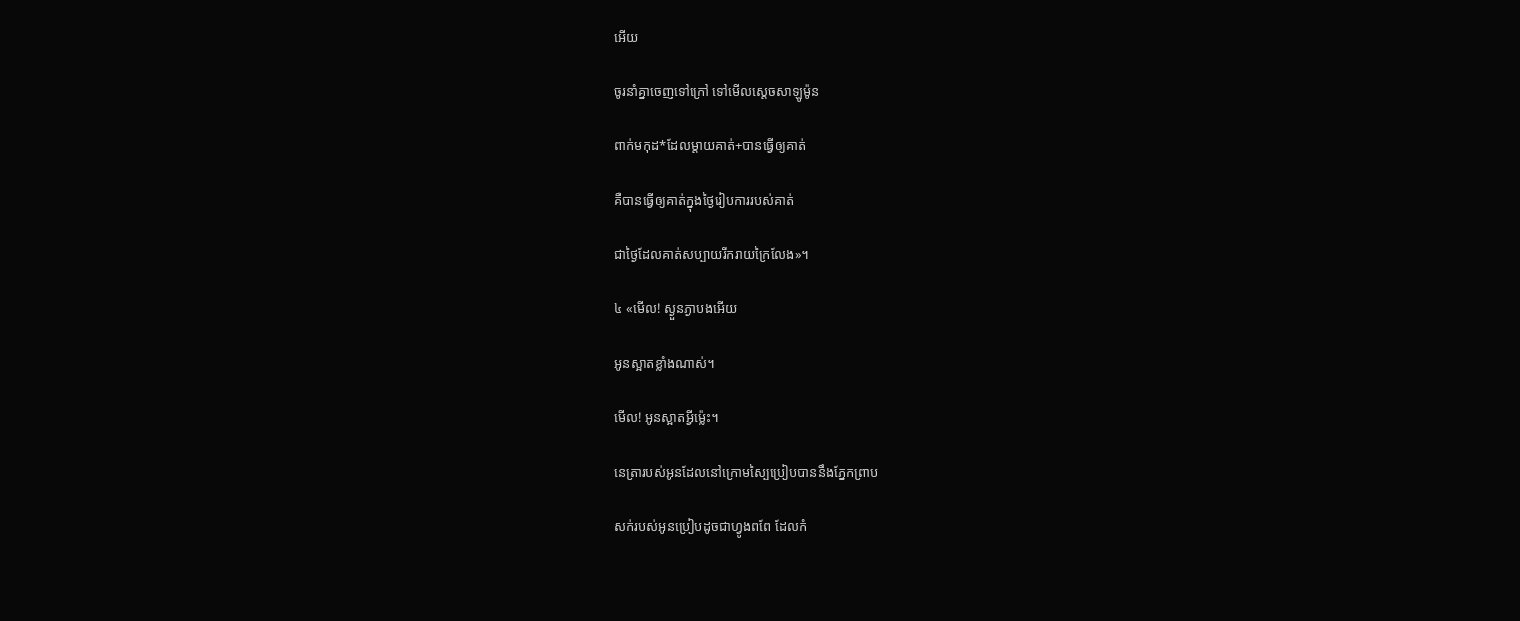អើយ

ចូរនាំគ្នាចេញទៅក្រៅ ទៅមើលស្ដេចសាឡូម៉ូន

ពាក់មកុដ*ដែលម្ដាយគាត់+បានធ្វើឲ្យគាត់

គឺបានធ្វើឲ្យគាត់ក្នុងថ្ងៃរៀបការរបស់គាត់

ជាថ្ងៃដែលគាត់សប្បាយរីករាយក្រៃលែង»។

៤ «មើល! ស្ងួនភ្ងាបងអើយ

អូនស្អាតខ្លាំងណាស់។

មើល! អូនស្អាតអ្វីម្ល៉េះ។

នេត្រារបស់អូនដែលនៅក្រោមស្បៃប្រៀបបាននឹងភ្នែកព្រាប

សក់របស់អូនប្រៀបដូចជាហ្វូងពពែ ដែលកំ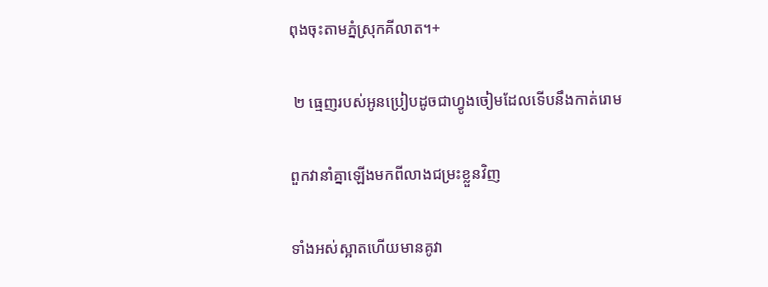ពុងចុះតាមភ្នំស្រុកគីលាត។+

 ២ ធ្មេញរបស់អូនប្រៀបដូចជាហ្វូងចៀមដែលទើបនឹងកាត់រោម

ពួកវានាំគ្នាឡើងមកពីលាងជម្រះខ្លួនវិញ

ទាំងអស់ស្អាតហើយមានគូវា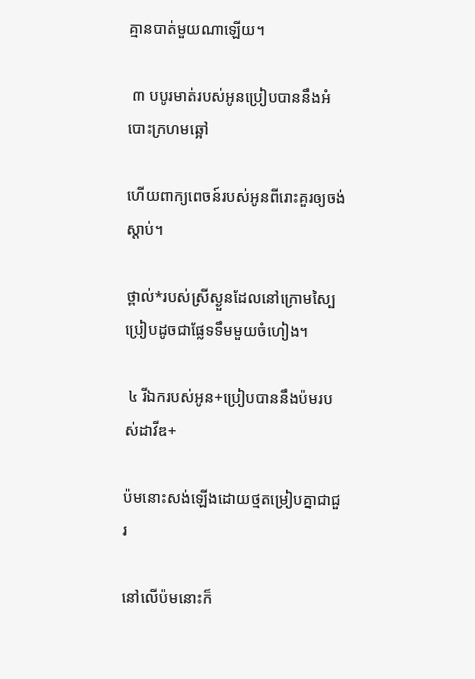គ្មានបាត់មួយណាឡើយ។

 ៣ បបូរមាត់របស់អូនប្រៀបបាននឹងអំបោះក្រហមឆ្អៅ

ហើយពាក្យពេចន៍របស់អូនពីរោះគួរឲ្យចង់ស្ដាប់។

ថ្ពាល់*របស់ស្រីស្ងួនដែលនៅក្រោមស្បៃប្រៀបដូចជាផ្លែទទឹមមួយចំហៀង។

 ៤ រីឯករបស់អូន+ប្រៀបបាននឹងប៉មរបស់ដាវីឌ+

ប៉មនោះសង់ឡើងដោយថ្មតម្រៀបគ្នាជាជួរ

នៅលើប៉មនោះក៏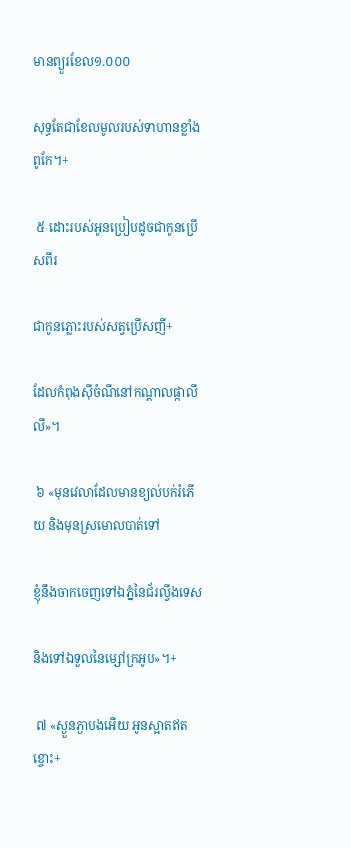មានព្យួរខែល១.០០០

សុទ្ធតែជាខែលមូលរបស់ទាហានខ្លាំងពូកែ។+

 ៥ ដោះរបស់អូនប្រៀបដូចជាកូនប្រើសពីរ

ជាកូនភ្លោះរបស់សត្វប្រើសញី+

ដែលកំពុងស៊ីចំណីនៅកណ្ដាលផ្កាលីលី»។

 ៦ «មុនវេលាដែលមានខ្យល់បក់រំភើយ និងមុនស្រមោលបាត់ទៅ

ខ្ញុំនឹងចាកចេញទៅឯភ្នំនៃជ័រល្វីងទេស

និងទៅឯទួលនៃម្សៅក្រអូប»។+

 ៧ «ស្ងួនភ្ងាបងអើយ អូនស្អាតឥតខ្ចោះ+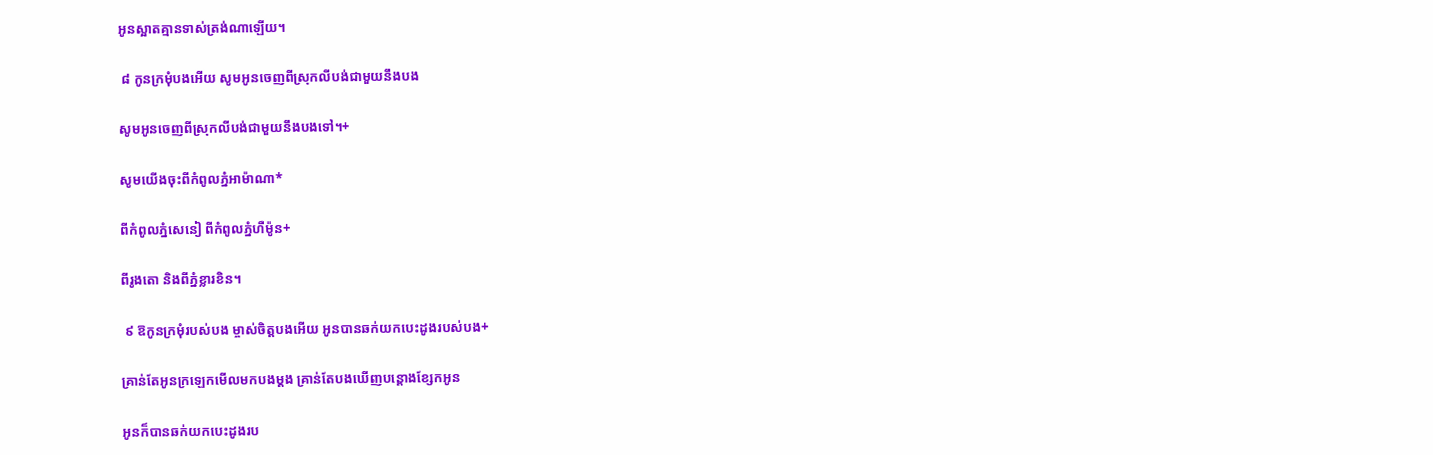អូនស្អាតគ្មានទាស់ត្រង់ណាឡើយ។

 ៨ កូនក្រមុំបងអើយ សូមអូនចេញពីស្រុកលីបង់ជាមួយនឹងបង

សូមអូនចេញពីស្រុកលីបង់ជាមួយនឹងបងទៅ។+

សូមយើងចុះពីកំពូលភ្នំអាម៉ាណា*

ពីកំពូលភ្នំសេនៀ ពីកំពូលភ្នំហឺម៉ូន+

ពីរូងតោ និងពីភ្នំខ្លារខិន។

 ៩ ឱកូនក្រមុំរបស់បង ម្ចាស់ចិត្តបងអើយ អូនបានឆក់យកបេះដូងរបស់បង+

គ្រាន់តែអូនក្រឡេកមើលមកបងម្ដង គ្រាន់តែបងឃើញបន្តោងខ្សែកអូន

អូនក៏បានឆក់យកបេះដូងរប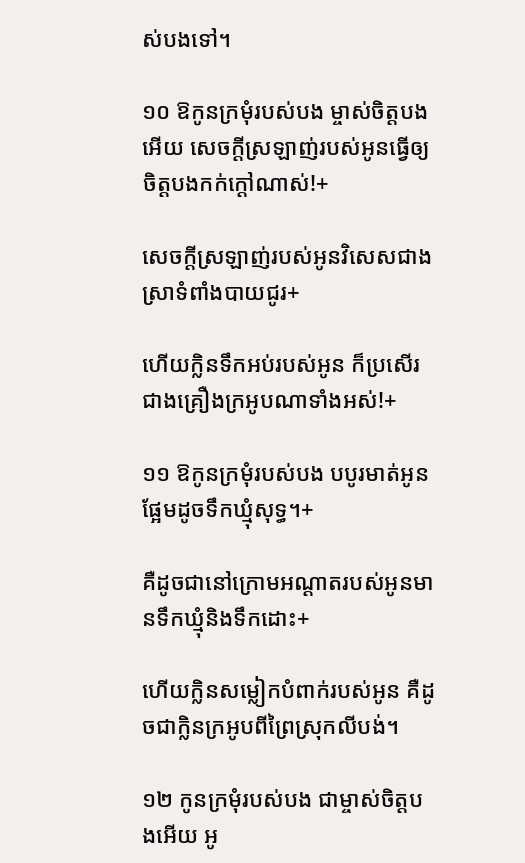ស់បងទៅ។

១០ ឱកូនក្រមុំរបស់បង ម្ចាស់ចិត្តបងអើយ សេចក្ដីស្រឡាញ់របស់អូនធ្វើឲ្យចិត្តបងកក់ក្ដៅណាស់!+

សេចក្ដីស្រឡាញ់របស់អូនវិសេសជាងស្រាទំពាំងបាយជូរ+

ហើយក្លិនទឹកអប់របស់អូន ក៏ប្រសើរជាងគ្រឿងក្រអូបណាទាំងអស់!+

១១ ឱកូនក្រមុំរបស់បង បបូរមាត់អូនផ្អែមដូចទឹកឃ្មុំសុទ្ធ។+

គឺដូចជានៅក្រោមអណ្ដាតរបស់អូនមានទឹកឃ្មុំនិងទឹកដោះ+

ហើយក្លិនសម្លៀកបំពាក់របស់អូន គឺដូចជាក្លិនក្រអូបពីព្រៃស្រុកលីបង់។

១២ កូនក្រមុំរបស់បង ជាម្ចាស់ចិត្តបងអើយ អូ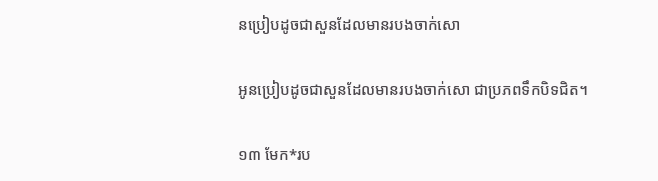នប្រៀបដូចជាសួនដែលមានរបងចាក់សោ

អូនប្រៀបដូចជាសួនដែលមានរបងចាក់សោ ជាប្រភពទឹកបិទជិត។

១៣ មែក*រប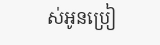ស់អូនប្រៀ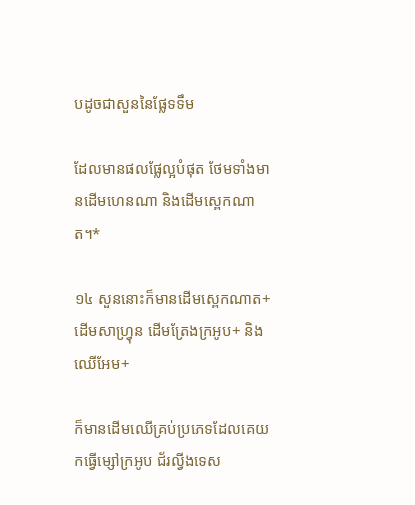បដូចជាសួននៃផ្លែទទឹម

ដែលមានផលផ្លែល្អបំផុត ថែមទាំងមានដើមហេនណា និងដើមស្ពេកណាត។*

១៤ សួននោះក៏មានដើមស្ពេកណាត+ ដើមសាហ្វ្រុន ដើមត្រែងក្រអូប+ និងឈើអែម+

ក៏មានដើមឈើគ្រប់ប្រភេទដែលគេយកធ្វើម្សៅក្រអូប ជ័រល្វីងទេស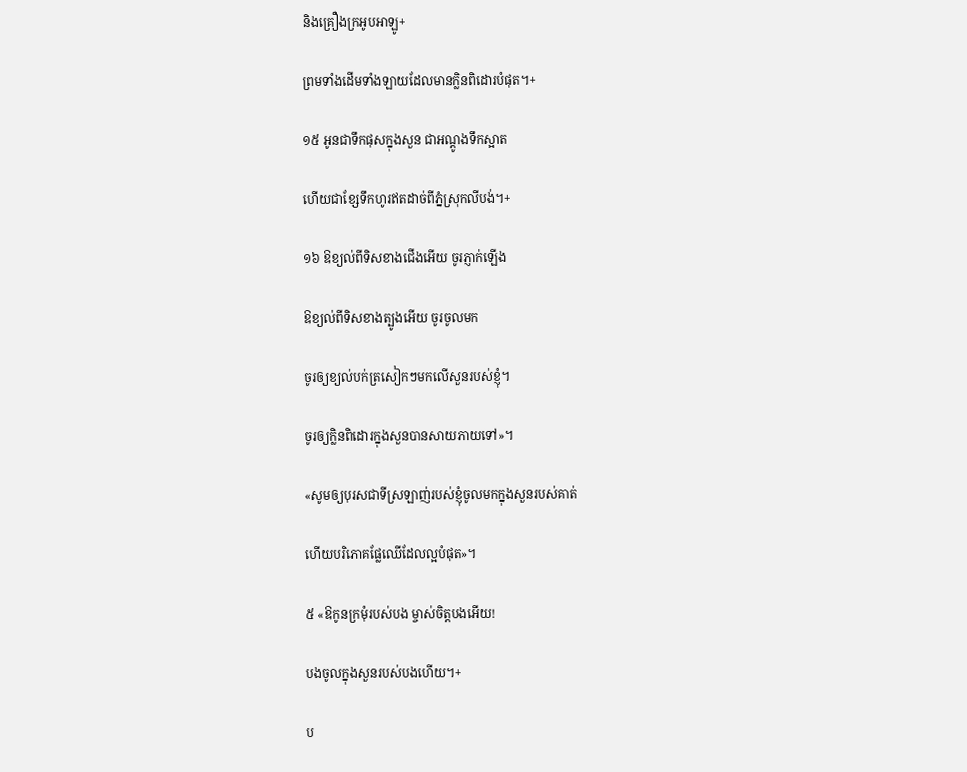និងគ្រឿងក្រអូបអាឡូ+

ព្រមទាំងដើមទាំងឡាយដែលមានក្លិនពិដោរបំផុត។+

១៥ អូនជាទឹកផុសក្នុងសួន ជាអណ្ដូងទឹកស្អាត

ហើយជាខ្សែទឹកហូរឥតដាច់ពីភ្នំស្រុកលីបង់។+

១៦ ឱខ្យល់ពីទិសខាងជើងអើយ ចូរភ្ញាក់ឡើង

ឱខ្យល់ពីទិសខាងត្បូងអើយ ចូរចូលមក

ចូរឲ្យខ្យល់បក់ត្រសៀកៗមកលើសួនរបស់ខ្ញុំ។

ចូរឲ្យក្លិនពិដោរក្នុងសួនបានសាយភាយទៅ»។

«សូមឲ្យបុរសជាទីស្រឡាញ់របស់ខ្ញុំចូលមកក្នុងសួនរបស់គាត់

ហើយបរិភោគផ្លែឈើដែលល្អបំផុត»។

៥ «ឱកូនក្រមុំរបស់បង ម្ចាស់ចិត្តបងអើយ!

បងចូលក្នុងសួនរបស់បងហើយ។+

ប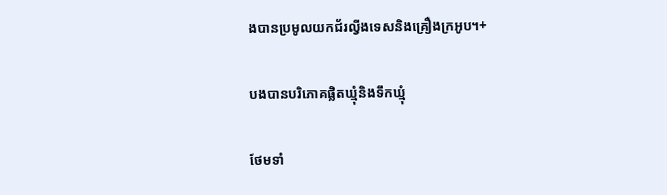ងបានប្រមូលយកជ័រល្វីងទេសនិងគ្រឿងក្រអូប។+

បងបានបរិភោគផ្លិតឃ្មុំនិងទឹកឃ្មុំ

ថែមទាំ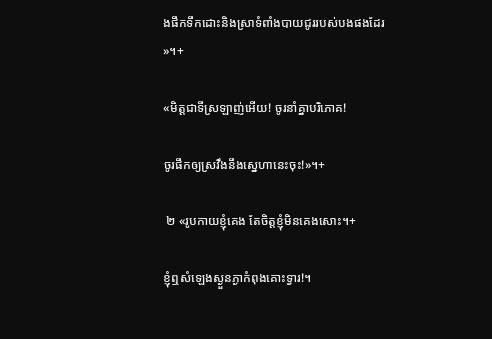ងផឹកទឹកដោះនិងស្រាទំពាំងបាយជូររបស់បងផងដែរ»។+

«មិត្តជាទីស្រឡាញ់អើយ! ចូរនាំគ្នាបរិភោគ!

ចូរផឹកឲ្យស្រវឹងនឹងស្នេហានេះចុះ!»។+

 ២ «រូបកាយខ្ញុំគេង តែចិត្តខ្ញុំមិនគេងសោះ។+

ខ្ញុំឮសំឡេងស្ងួនភ្ងាកំពុងគោះទ្វារ!។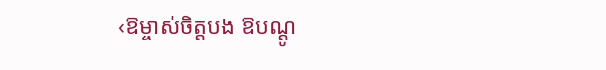‹ឱម្ចាស់ចិត្តបង ឱបណ្ដូ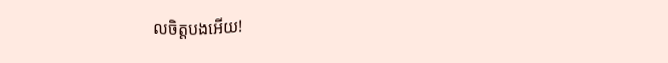លចិត្តបងអើយ!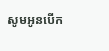សូមអូនបើក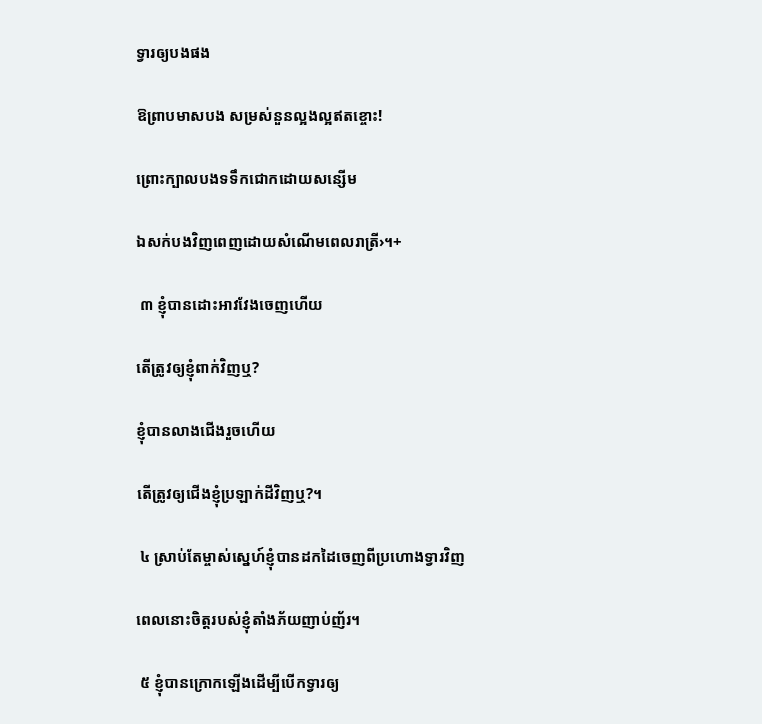ទ្វារឲ្យបងផង

ឱព្រាបមាសបង សម្រស់នួនល្អងល្អឥតខ្ចោះ!

ព្រោះក្បាលបងទទឹកជោកដោយសន្សើម

ឯសក់បងវិញពេញដោយសំណើមពេលរាត្រី›។+

 ៣ ខ្ញុំបានដោះអាវវែងចេញហើយ

តើត្រូវឲ្យខ្ញុំពាក់វិញឬ?

ខ្ញុំបានលាងជើងរួចហើយ

តើត្រូវឲ្យជើងខ្ញុំប្រឡាក់ដីវិញឬ?។

 ៤ ស្រាប់តែម្ចាស់ស្នេហ៍ខ្ញុំបានដកដៃចេញពីប្រហោងទ្វារវិញ

ពេលនោះចិត្តរបស់ខ្ញុំតាំងភ័យញាប់ញ័រ។

 ៥ ខ្ញុំបានក្រោកឡើងដើម្បីបើកទ្វារឲ្យ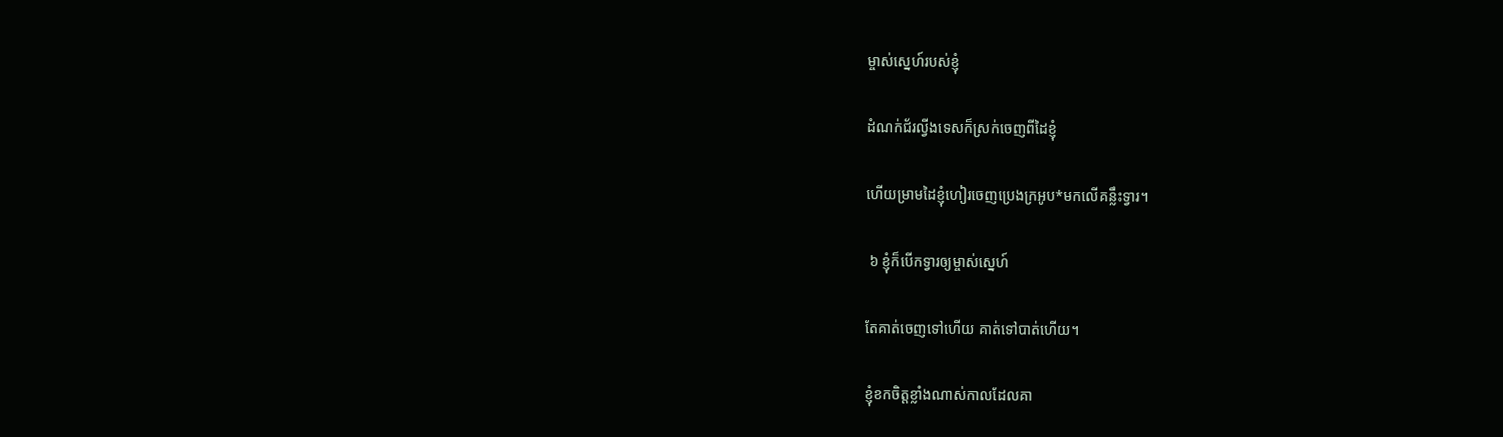ម្ចាស់ស្នេហ៍របស់ខ្ញុំ

ដំណក់ជ័រល្វីងទេសក៏ស្រក់ចេញពីដៃខ្ញុំ

ហើយម្រាមដៃខ្ញុំហៀរចេញប្រេងក្រអូប*មកលើគន្លឹះទ្វារ។

 ៦ ខ្ញុំក៏បើកទ្វារឲ្យម្ចាស់ស្នេហ៍

តែគាត់ចេញទៅហើយ គាត់ទៅបាត់ហើយ។

ខ្ញុំខកចិត្តខ្លាំងណាស់កាលដែលគា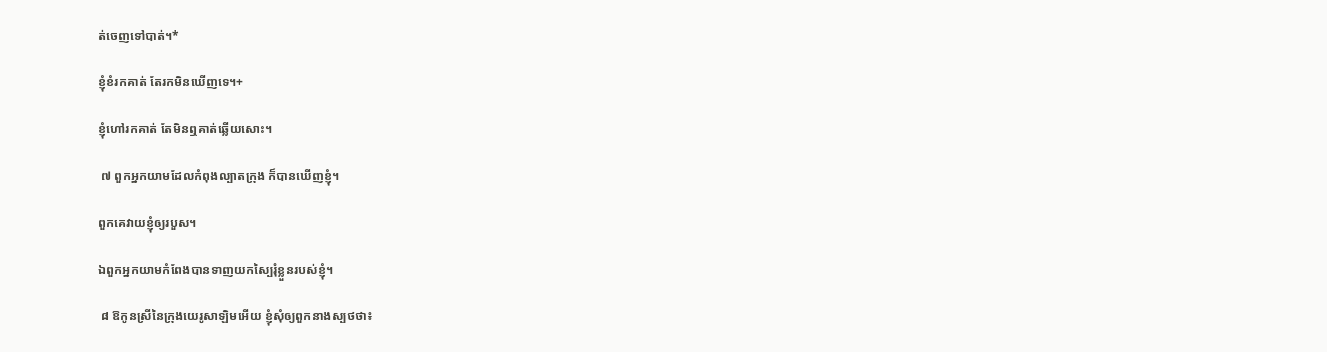ត់ចេញទៅបាត់។*

ខ្ញុំខំរកគាត់ តែរកមិនឃើញទេ។+

ខ្ញុំហៅរកគាត់ តែមិនឮគាត់ឆ្លើយសោះ។

 ៧ ពួកអ្នកយាមដែលកំពុងល្បាតក្រុង ក៏បានឃើញខ្ញុំ។

ពួកគេវាយខ្ញុំឲ្យរបួស។

ឯពួកអ្នកយាមកំពែងបានទាញយកស្បៃរុំខ្លួនរបស់ខ្ញុំ។

 ៨ ឱកូនស្រីនៃក្រុងយេរូសាឡិមអើយ ខ្ញុំសុំឲ្យពួកនាងស្បថថា៖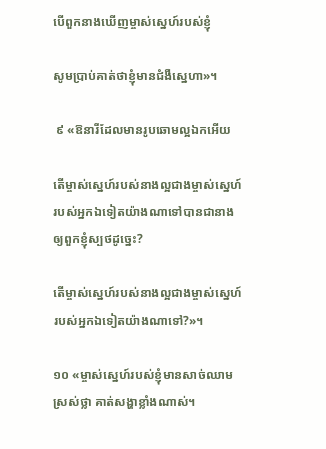បើពួកនាងឃើញម្ចាស់ស្នេហ៍របស់ខ្ញុំ

សូមប្រាប់គាត់ថាខ្ញុំមានជំងឺស្នេហា»។

 ៩ «ឱនារីដែលមានរូបឆោមល្អឯកអើយ

តើម្ចាស់ស្នេហ៍របស់នាងល្អជាងម្ចាស់ស្នេហ៍របស់អ្នកឯទៀតយ៉ាងណាទៅបានជានាងឲ្យពួកខ្ញុំស្បថដូច្នេះ?

តើម្ចាស់ស្នេហ៍របស់នាងល្អជាងម្ចាស់ស្នេហ៍របស់អ្នកឯទៀតយ៉ាងណាទៅ?»។

១០ «ម្ចាស់ស្នេហ៍របស់ខ្ញុំមានសាច់ឈាមស្រស់ថ្លា គាត់សង្ហាខ្លាំងណាស់។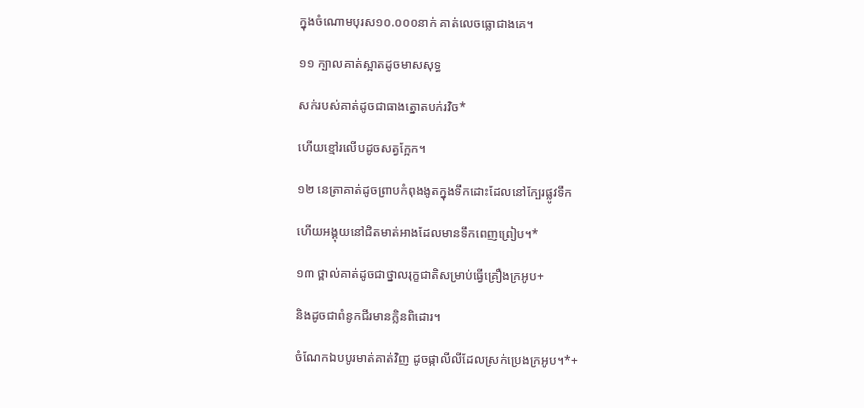ក្នុងចំណោមបុរស១០.០០០នាក់ គាត់លេចធ្លោជាងគេ។

១១ ក្បាលគាត់ស្អាតដូចមាសសុទ្ធ

សក់របស់គាត់ដូចជាធាងត្នោតបក់រវិច*

ហើយខ្មៅរលើបដូចសត្វក្អែក។

១២ នេត្រាគាត់ដូចព្រាបកំពុងងូតក្នុងទឹកដោះដែលនៅក្បែរផ្លូវទឹក

ហើយអង្គុយនៅជិតមាត់អាងដែលមានទឹកពេញព្រៀប។*

១៣ ថ្ពាល់គាត់ដូចជាថ្នាលរុក្ខជាតិសម្រាប់ធ្វើគ្រឿងក្រអូប+

និងដូចជាពំនូកជីរមានក្លិនពិដោរ។

ចំណែកឯបបូរមាត់គាត់វិញ ដូចផ្កាលីលីដែលស្រក់ប្រេងក្រអូប។*+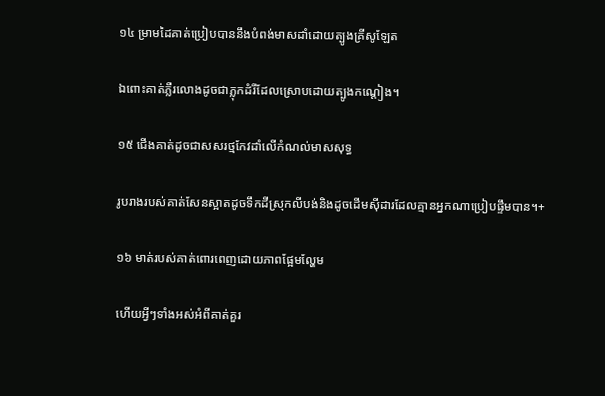១៤ ម្រាមដៃគាត់ប្រៀបបាននឹងបំពង់មាសដាំដោយត្បូងគ្រីសូឡែត

ឯពោះគាត់ភ្លឺរលោងដូចជាភ្លុកដំរីដែលស្រោបដោយត្បូងកណ្ដៀង។

១៥ ជើងគាត់ដូចជាសសរថ្មកែវដាំលើកំណល់មាសសុទ្ធ

រូបរាងរបស់គាត់សែនស្អាតដូចទឹកដីស្រុកលីបង់និងដូចដើមស៊ីដារដែលគ្មានអ្នកណាប្រៀបផ្ទឹមបាន។+

១៦ មាត់របស់គាត់ពោរពេញដោយភាពផ្អែមល្ហែម

ហើយអ្វីៗទាំងអស់អំពីគាត់គួរ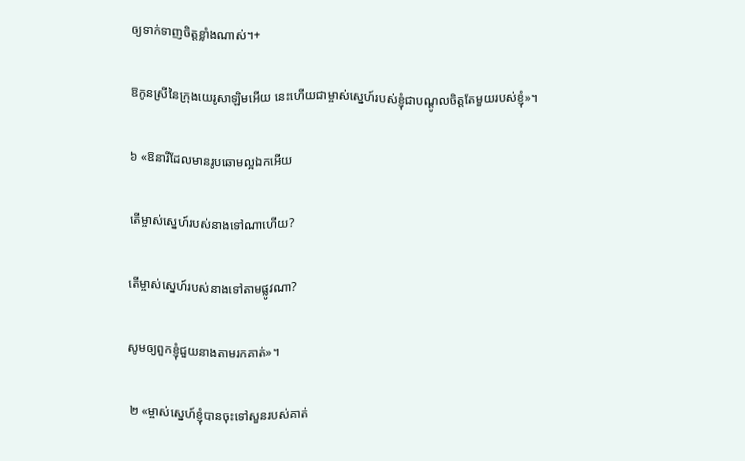ឲ្យទាក់ទាញចិត្តខ្លាំងណាស់។+

ឱកូនស្រីនៃក្រុងយេរូសាឡិមអើយ នេះហើយជាម្ចាស់ស្នេហ៍របស់ខ្ញុំជាបណ្ដូលចិត្តតែមួយរបស់ខ្ញុំ»។

៦ «ឱនារីដែលមានរូបឆោមល្អឯកអើយ

តើម្ចាស់ស្នេហ៍របស់នាងទៅណាហើយ?

តើម្ចាស់ស្នេហ៍របស់នាងទៅតាមផ្លូវណា?

សូមឲ្យពួកខ្ញុំជួយនាងតាមរកគាត់»។

 ២ «ម្ចាស់ស្នេហ៍ខ្ញុំបានចុះទៅសួនរបស់គាត់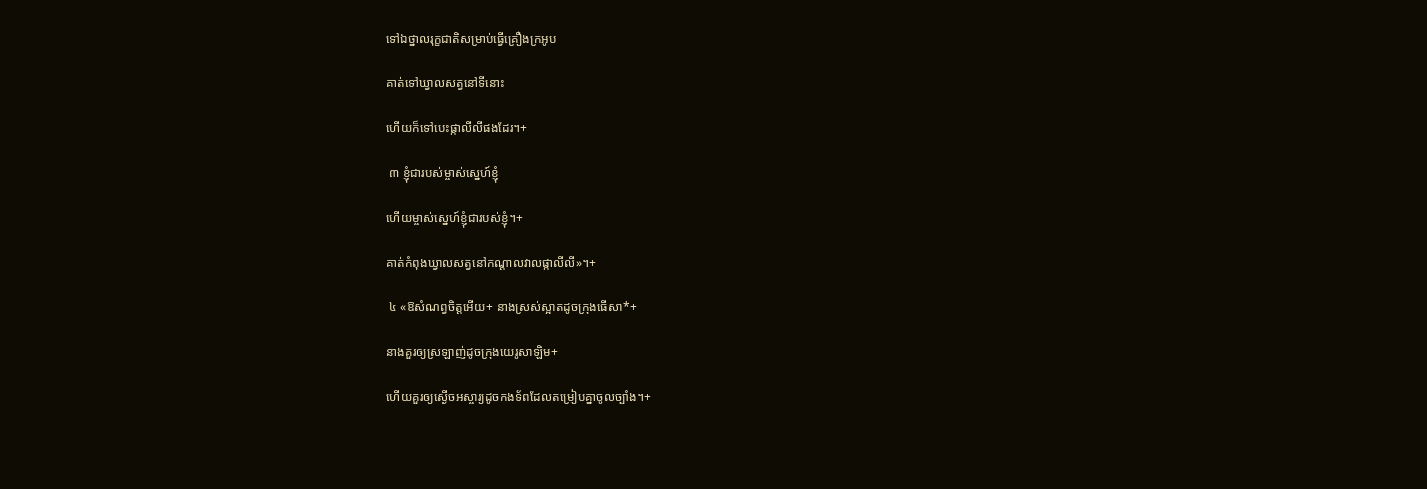ទៅឯថ្នាលរុក្ខជាតិសម្រាប់ធ្វើគ្រឿងក្រអូប

គាត់ទៅឃ្វាលសត្វនៅទីនោះ

ហើយក៏ទៅបេះផ្កាលីលីផងដែរ។+

 ៣ ខ្ញុំជារបស់ម្ចាស់ស្នេហ៍ខ្ញុំ

ហើយម្ចាស់ស្នេហ៍ខ្ញុំជារបស់ខ្ញុំ។+

គាត់កំពុងឃ្វាលសត្វនៅកណ្ដាលវាលផ្កាលីលី»។+

 ៤ «ឱសំណព្វចិត្តអើយ+ នាងស្រស់ស្អាតដូចក្រុងធើសា*+

នាងគួរឲ្យស្រឡាញ់ដូចក្រុងយេរូសាឡិម+

ហើយគួរឲ្យស្ងើចអស្ចារ្យដូចកងទ័ពដែលតម្រៀបគ្នាចូលច្បាំង។+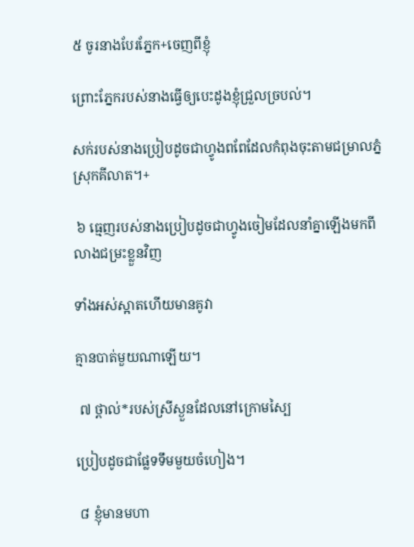៥ ចូរនាងបែរភ្នែក+ចេញពីខ្ញុំ

ព្រោះភ្នែករបស់នាងធ្វើឲ្យបេះដូងខ្ញុំជ្រួលច្របល់។

សក់របស់នាងប្រៀបដូចជាហ្វូងពពែដែលកំពុងចុះតាមជម្រាលភ្នំស្រុកគីលាត។+

 ៦ ធ្មេញរបស់នាងប្រៀបដូចជាហ្វូងចៀមដែលនាំគ្នាឡើងមកពីលាងជម្រះខ្លួនវិញ

ទាំងអស់ស្អាតហើយមានគូវា

គ្មានបាត់មួយណាឡើយ។

 ៧ ថ្ពាល់*របស់ស្រីស្ងួនដែលនៅក្រោមស្បៃ

ប្រៀបដូចជាផ្លែទទឹមមួយចំហៀង។

 ៨ ខ្ញុំមានមហា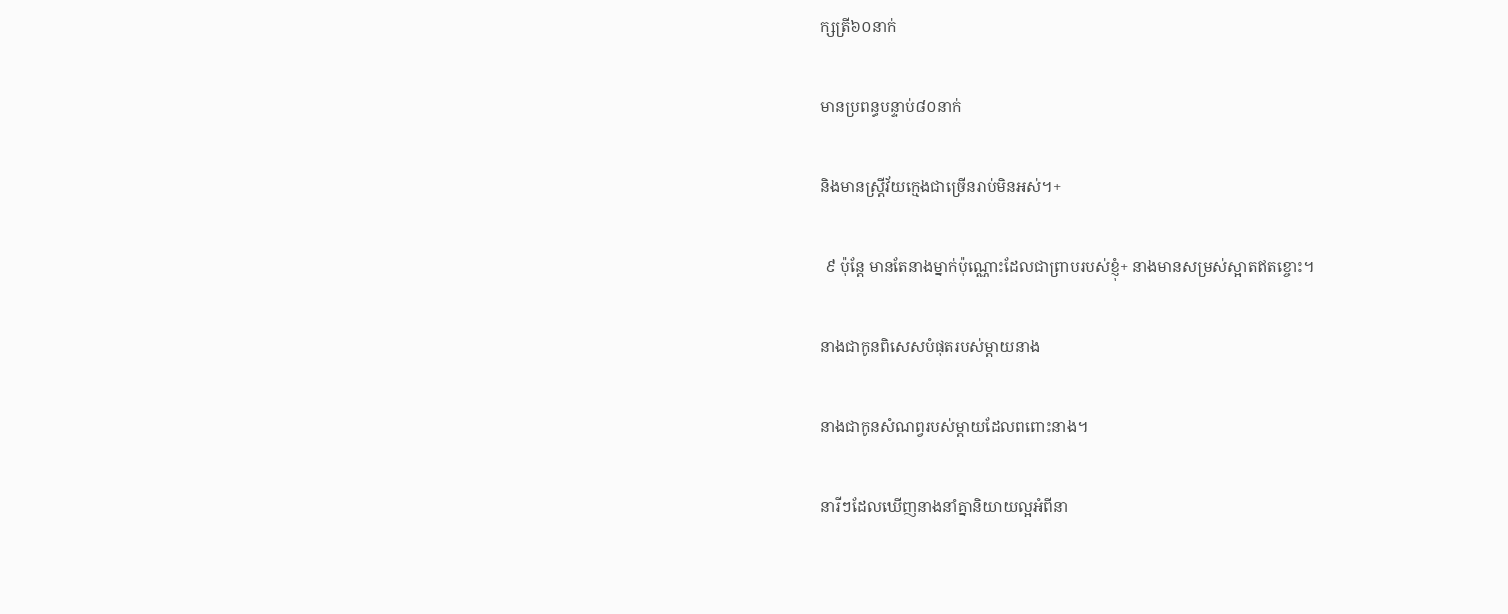ក្សត្រី៦០នាក់

មានប្រពន្ធបន្ទាប់៨០នាក់

និងមានស្ត្រីវ័យក្មេងជាច្រើនរាប់មិនអស់។+

 ៩ ប៉ុន្តែ មានតែនាងម្នាក់ប៉ុណ្ណោះដែលជាព្រាបរបស់ខ្ញុំ+ នាងមានសម្រស់ស្អាតឥតខ្ចោះ។

នាងជាកូនពិសេសបំផុតរបស់ម្ដាយនាង

នាងជាកូនសំណព្វរបស់ម្ដាយដែលពពោះនាង។

នារីៗដែលឃើញនាងនាំគ្នានិយាយល្អអំពីនា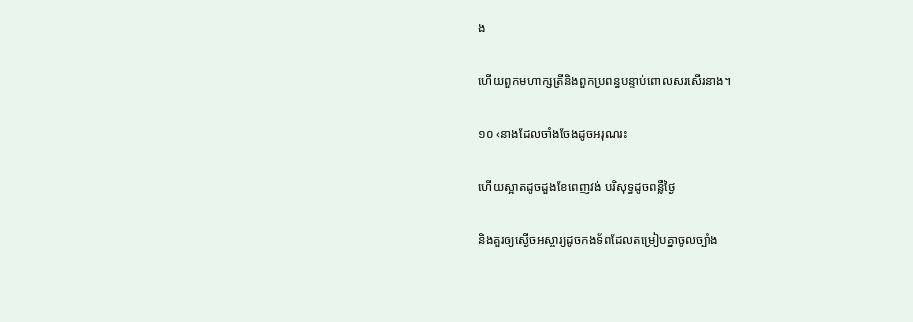ង

ហើយពួកមហាក្សត្រីនិងពួកប្រពន្ធបន្ទាប់ពោលសរសើរនាង។

១០ ‹នាងដែលចាំងចែងដូចអរុណរះ

ហើយស្អាតដូចដួងខែពេញវង់ បរិសុទ្ធដូចពន្លឺថ្ងៃ

និងគួរឲ្យស្ងើចអស្ចារ្យដូចកងទ័ពដែលតម្រៀបគ្នាចូលច្បាំង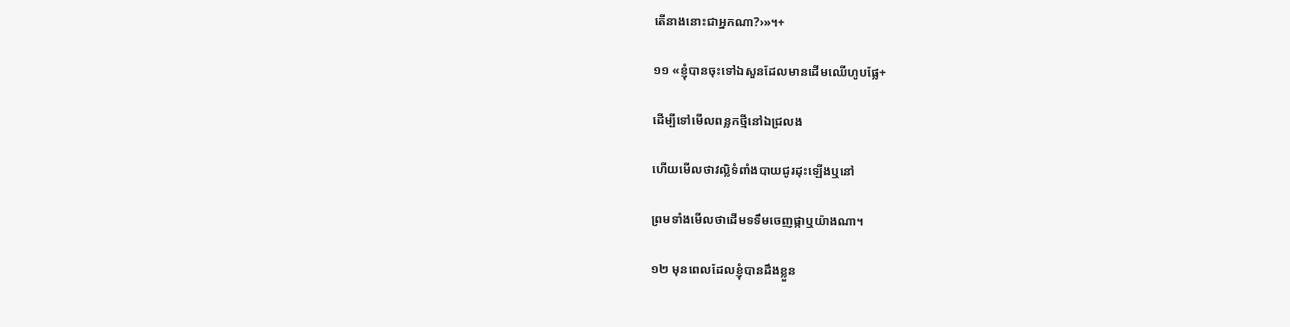តើនាងនោះជាអ្នកណា?›»។+

១១ «ខ្ញុំបានចុះទៅឯសួនដែលមានដើមឈើហូបផ្លែ+

ដើម្បីទៅមើលពន្លកថ្មីនៅឯជ្រលង

ហើយមើលថាវល្លិទំពាំងបាយជូរដុះឡើងឬនៅ

ព្រមទាំងមើលថាដើមទទឹមចេញផ្កាឬយ៉ាងណា។

១២ មុនពេលដែលខ្ញុំបានដឹងខ្លួន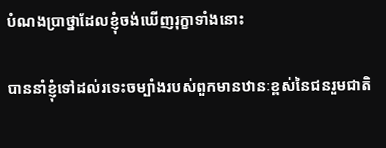បំណងប្រាថ្នាដែលខ្ញុំចង់ឃើញរុក្ខាទាំងនោះ

បាននាំខ្ញុំទៅដល់រទេះចម្បាំងរបស់ពួកមានឋានៈខ្ពស់នៃជនរួមជាតិ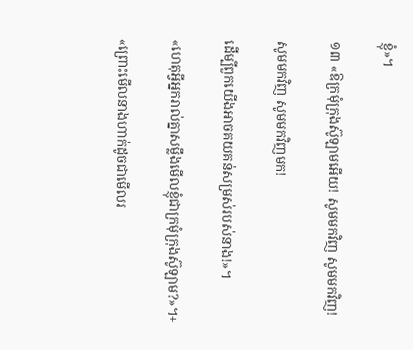ខ្ញុំ»។

១៣ «ឱក្រមុំក្រុងស៊ូឡាមអើយ! សូមមកវិញ សូមមកវិញ!

សូមមកវិញ សូមមកវិញមក!

ដើម្បីពួកយើងអាចគយគន់សម្រស់របស់នាង!»។

«ហេតុអ្វីអ្នករាល់គ្នាសម្លឹងមើលខ្ញុំជាក្រមុំក្រុងស៊ូឡាម?»។+

«ព្រោះមើលនាងហាក់ដូចជាមើលរ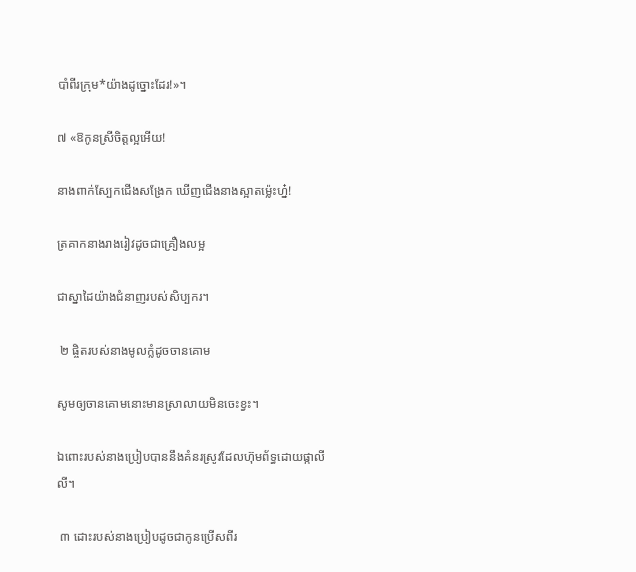បាំពីរក្រុម*យ៉ាងដូច្នោះដែរ!»។

៧ «ឱកូនស្រីចិត្តល្អអើយ!

នាងពាក់ស្បែកជើងសង្រែក ឃើញជើងនាងស្អាតម្ល៉េះហ្ន៎!

ត្រគាកនាងរាងរៀវដូចជាគ្រឿងលម្អ

ជាស្នាដៃយ៉ាងជំនាញរបស់សិប្បករ។

 ២ ផ្ចិតរបស់នាងមូលក្លំដូចចានគោម

សូមឲ្យចានគោមនោះមានស្រាលាយមិនចេះខ្វះ។

ឯពោះរបស់នាងប្រៀបបាននឹងគំនរស្រូវដែលហ៊ុមព័ទ្ធដោយផ្កាលីលី។

 ៣ ដោះរបស់នាងប្រៀបដូចជាកូនប្រើសពីរ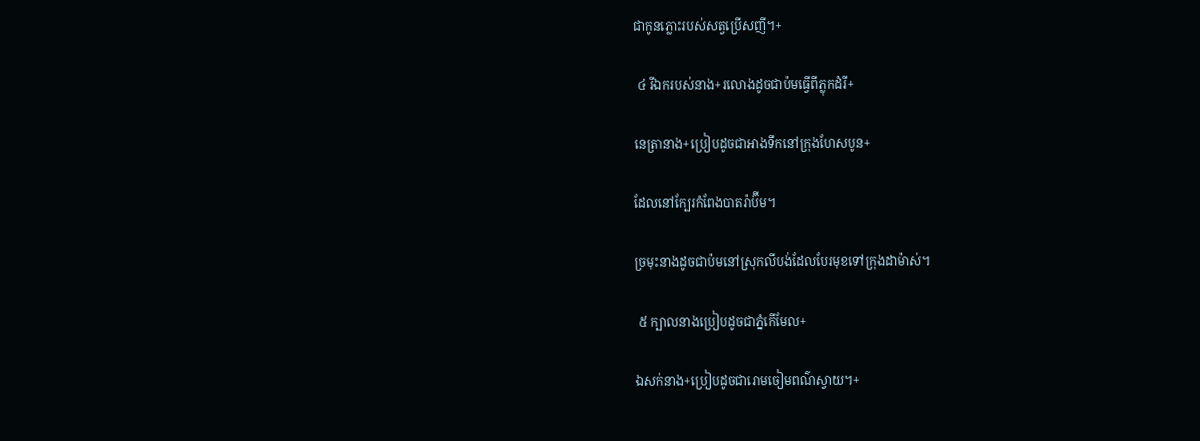ជាកូនភ្លោះរបស់សត្វប្រើសញី។+

 ៤ រីឯករបស់នាង+រលោងដូចជាប៉មធ្វើពីភ្លុកដំរី+

នេត្រានាង+ប្រៀបដូចជាអាងទឹកនៅក្រុងហែសបូន+

ដែលនៅក្បែរកំពែងបាតរ៉ាប៊ីម។

ច្រមុះនាងដូចជាប៉មនៅស្រុកលីបង់ដែលបែរមុខទៅក្រុងដាម៉ាស់។

 ៥ ក្បាលនាងប្រៀបដូចជាភ្នំកើមែល+

ឯសក់នាង+ប្រៀបដូចជារោមចៀមពណ៌ស្វាយ។+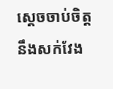ស្ដេចចាប់ចិត្តនឹងសក់វែង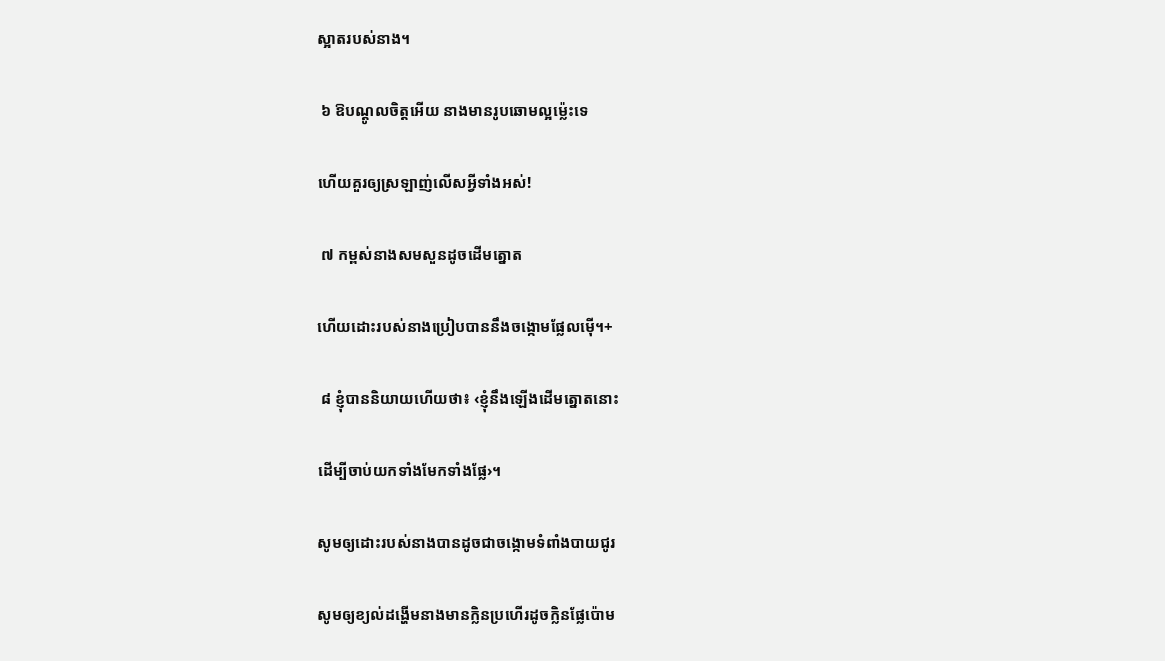ស្អាតរបស់នាង។

 ៦ ឱបណ្ដូលចិត្តអើយ នាងមានរូបឆោមល្អម្ល៉េះទេ

ហើយគួរឲ្យស្រឡាញ់លើសអ្វីទាំងអស់!

 ៧ កម្ពស់នាងសមសួនដូចដើមត្នោត

ហើយដោះរបស់នាងប្រៀបបាននឹងចង្កោមផ្លែលម៉ើ។+

 ៨ ខ្ញុំបាននិយាយហើយថា៖ ‹ខ្ញុំនឹងឡើងដើមត្នោតនោះ

ដើម្បីចាប់យកទាំងមែកទាំងផ្លែ›។

សូមឲ្យដោះរបស់នាងបានដូចជាចង្កោមទំពាំងបាយជូរ

សូមឲ្យខ្យល់ដង្ហើមនាងមានក្លិនប្រហើរដូចក្លិនផ្លែប៉ោម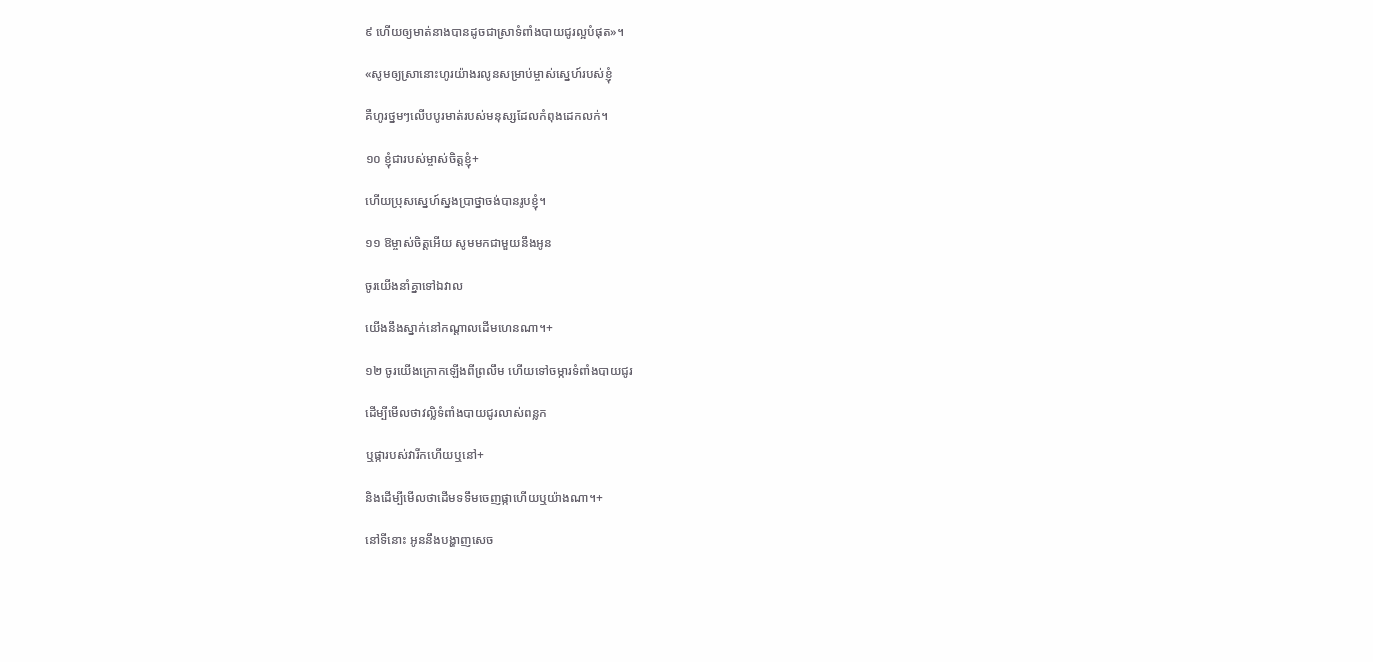៩ ហើយឲ្យមាត់នាងបានដូចជាស្រាទំពាំងបាយជូរល្អបំផុត»។

«សូមឲ្យស្រានោះហូរយ៉ាងរលូនសម្រាប់ម្ចាស់ស្នេហ៍របស់ខ្ញុំ

គឺហូរថ្នមៗលើបបូរមាត់របស់មនុស្សដែលកំពុងដេកលក់។

១០ ខ្ញុំជារបស់ម្ចាស់ចិត្តខ្ញុំ+

ហើយប្រុសស្នេហ៍ស្នងប្រាថ្នាចង់បានរូបខ្ញុំ។

១១ ឱម្ចាស់ចិត្តអើយ សូមមកជាមួយនឹងអូន

ចូរយើងនាំគ្នាទៅឯវាល

យើងនឹងស្នាក់នៅកណ្ដាលដើមហេនណា។+

១២ ចូរយើងក្រោកឡើងពីព្រលឹម ហើយទៅចម្ការទំពាំងបាយជូរ

ដើម្បីមើលថាវល្លិទំពាំងបាយជូរលាស់ពន្លក

ឬផ្ការបស់វារីកហើយឬនៅ+

និងដើម្បីមើលថាដើមទទឹមចេញផ្កាហើយឬយ៉ាងណា។+

នៅទីនោះ អូននឹងបង្ហាញសេច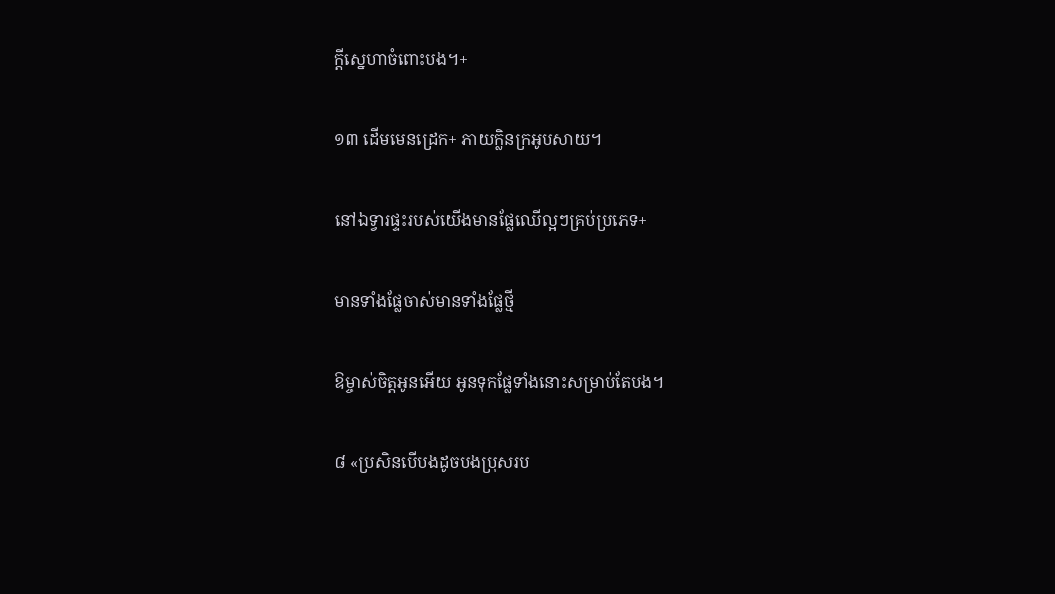ក្ដីស្នេហាចំពោះបង។+

១៣ ដើមមេនដ្រេក+ ភាយក្លិនក្រអូបសាយ។

នៅឯទ្វារផ្ទះរបស់យើងមានផ្លែឈើល្អៗគ្រប់ប្រភេទ+

មានទាំងផ្លែចាស់មានទាំងផ្លែថ្មី

ឱម្ចាស់ចិត្តអូនអើយ អូនទុកផ្លែទាំងនោះសម្រាប់តែបង។

៨ «ប្រសិនបើបងដូចបងប្រុសរប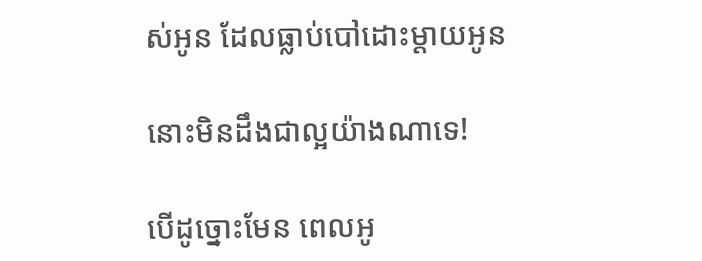ស់អូន ដែលធ្លាប់បៅដោះម្ដាយអូន

នោះមិនដឹងជាល្អយ៉ាងណាទេ!

បើដូច្នោះមែន ពេលអូ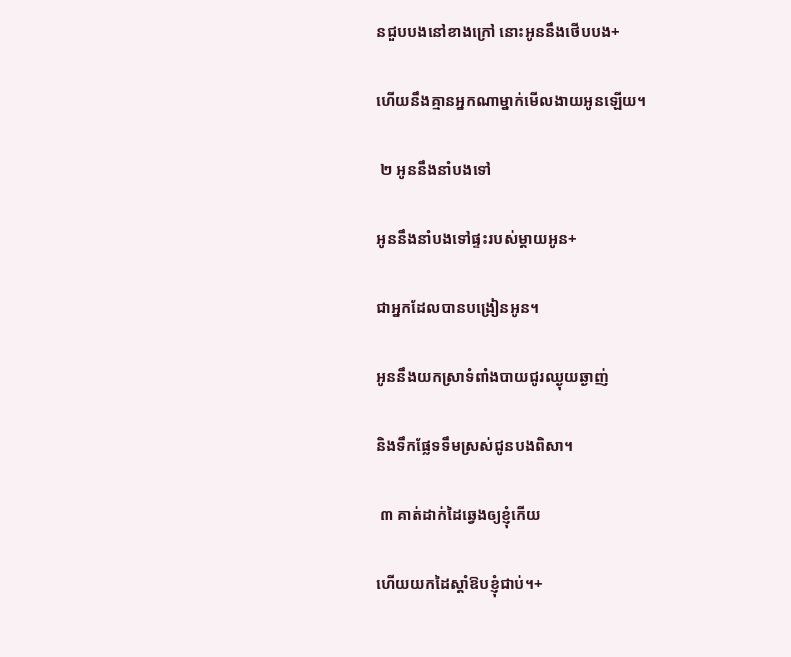នជួបបងនៅខាងក្រៅ នោះអូននឹងថើបបង+

ហើយនឹងគ្មានអ្នកណាម្នាក់មើលងាយអូនឡើយ។

 ២ អូននឹងនាំបងទៅ

អូននឹងនាំបងទៅផ្ទះរបស់ម្ដាយអូន+

ជាអ្នកដែលបានបង្រៀនអូន។

អូននឹងយកស្រាទំពាំងបាយជូរឈ្ងុយឆ្ងាញ់

និងទឹកផ្លែទទឹមស្រស់ជូនបងពិសា។

 ៣ គាត់ដាក់ដៃឆ្វេងឲ្យខ្ញុំកើយ

ហើយយកដៃស្ដាំឱបខ្ញុំជាប់។+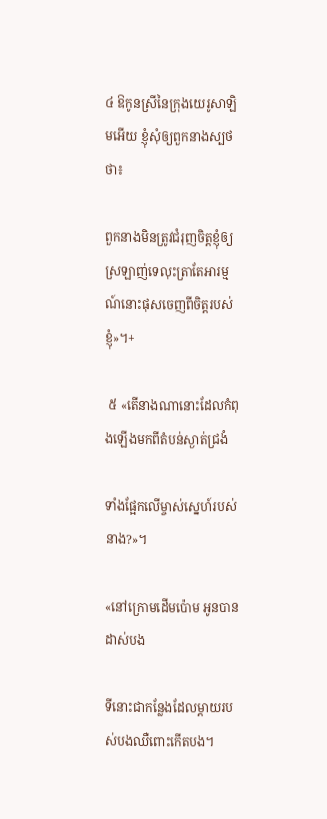៤ ឱកូនស្រីនៃក្រុងយេរូសាឡិមអើយ ខ្ញុំសុំឲ្យពួកនាងស្បថថា៖

ពួកនាងមិនត្រូវជំរុញចិត្តខ្ញុំឲ្យស្រឡាញ់ទេលុះត្រាតែអារម្មណ៍នោះផុសចេញពីចិត្តរបស់ខ្ញុំ»។+

 ៥ «តើនាងណានោះដែលកំពុងឡើងមកពីតំបន់ស្ងាត់ជ្រងំ

ទាំងផ្អែកលើម្ចាស់ស្នេហ៍របស់នាង?»។

«នៅក្រោមដើមប៉ោម អូនបានដាស់បង

ទីនោះជាកន្លែងដែលម្ដាយរបស់បងឈឺពោះកើតបង។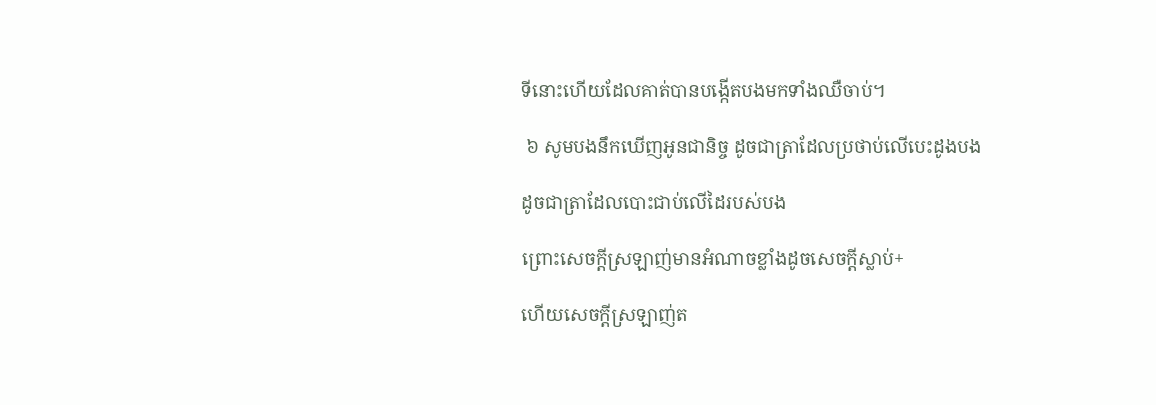ទីនោះហើយដែលគាត់បានបង្កើតបងមកទាំងឈឺចាប់។

 ៦ សូមបងនឹកឃើញអូនជានិច្ច ដូចជាត្រាដែលប្រថាប់លើបេះដូងបង

ដូចជាត្រាដែលបោះជាប់លើដៃរបស់បង

ព្រោះសេចក្ដីស្រឡាញ់មានអំណាចខ្លាំងដូចសេចក្ដីស្លាប់+

ហើយសេចក្ដីស្រឡាញ់ត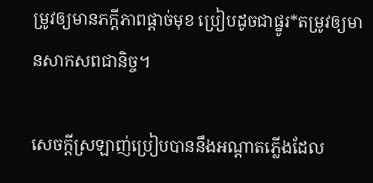ម្រូវឲ្យមានភក្ដីភាពផ្ដាច់មុខ ប្រៀបដូចជាផ្នូរ*តម្រូវឲ្យមានសាកសពជានិច្ច។

សេចក្ដីស្រឡាញ់ប្រៀបបាននឹងអណ្ដាតភ្លើងដែល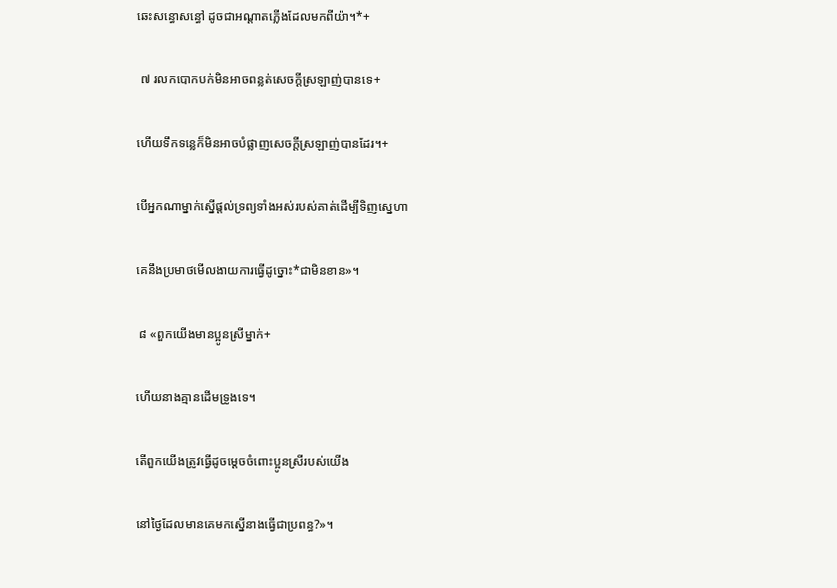ឆេះសន្ធោសន្ធៅ ដូចជាអណ្ដាតភ្លើងដែលមកពីយ៉ា។*+

 ៧ រលកបោកបក់មិនអាចពន្លត់សេចក្ដីស្រឡាញ់បានទេ+

ហើយទឹកទន្លេក៏មិនអាចបំផ្លាញសេចក្ដីស្រឡាញ់បានដែរ។+

បើអ្នកណាម្នាក់ស្នើផ្ដល់ទ្រព្យទាំងអស់របស់គាត់ដើម្បីទិញស្នេហា

គេនឹងប្រមាថមើលងាយការធ្វើដូច្នោះ*ជាមិនខាន»។

 ៨ «ពួកយើងមានប្អូនស្រីម្នាក់+

ហើយនាងគ្មានដើមទ្រូងទេ។

តើពួកយើងត្រូវធ្វើដូចម្ដេចចំពោះប្អូនស្រីរបស់យើង

នៅថ្ងៃដែលមានគេមកស្នើនាងធ្វើជាប្រពន្ធ?»។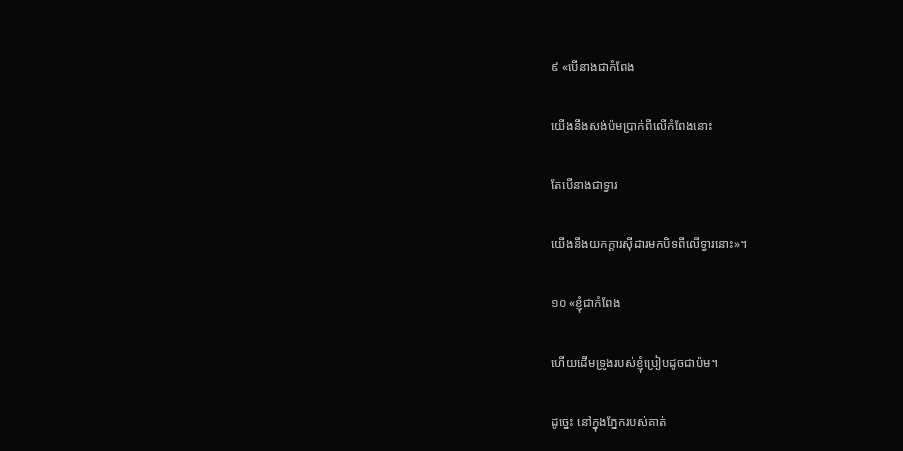៩ «បើនាងជាកំពែង

យើងនឹងសង់ប៉មប្រាក់ពីលើកំពែងនោះ

តែបើនាងជាទ្វារ

យើងនឹងយកក្ដារស៊ីដារមកបិទពីលើទ្វារនោះ»។

១០ «ខ្ញុំជាកំពែង

ហើយដើមទ្រូងរបស់ខ្ញុំប្រៀបដូចជាប៉ម។

ដូច្នេះ នៅក្នុងភ្នែករបស់គាត់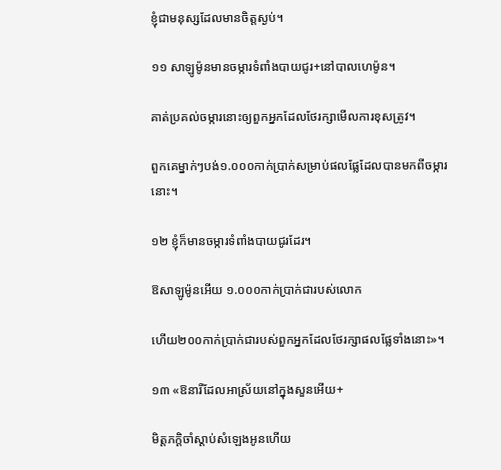ខ្ញុំជាមនុស្សដែលមានចិត្តស្ងប់។

១១ សាឡូម៉ូនមានចម្ការទំពាំងបាយជូរ+នៅបាលហេម៉ូន។

គាត់ប្រគល់ចម្ការនោះឲ្យពួកអ្នកដែលថែរក្សាមើលការខុសត្រូវ។

ពួកគេម្នាក់ៗបង់១.០០០កាក់ប្រាក់សម្រាប់ផលផ្លែដែលបានមកពីចម្ការនោះ។

១២ ខ្ញុំក៏មានចម្ការទំពាំងបាយជូរដែរ។

ឱសាឡូម៉ូនអើយ ១.០០០កាក់ប្រាក់ជារបស់លោក

ហើយ២០០កាក់ប្រាក់ជារបស់ពួកអ្នកដែលថែរក្សាផលផ្លែទាំងនោះ»។

១៣ «ឱនារីដែលអាស្រ័យនៅក្នុងសួនអើយ+

មិត្តភក្ដិចាំស្ដាប់សំឡេងអូនហើយ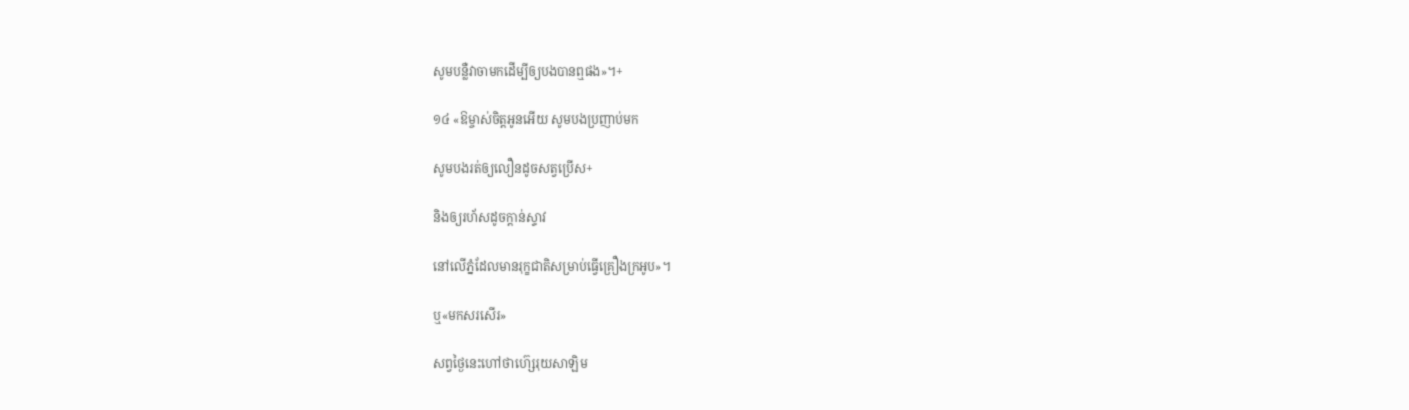សូមបន្លឺវាចាមកដើម្បីឲ្យបងបានឮផង»។+

១៤ «ឱម្ចាស់ចិត្តអូនអើយ សូមបងប្រញាប់មក

សូមបងរត់ឲ្យលឿនដូចសត្វប្រើស+

និងឲ្យរហ័សដូចក្ដាន់ស្ទាវ

នៅលើភ្នំដែលមានរុក្ខជាតិសម្រាប់ធ្វើគ្រឿងក្រអូប»។

ឬ«មកសរសើរ»

សព្វថ្ងៃនេះហៅថាហ៊្សេរុយសាឡិម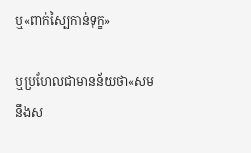ឬ«ពាក់ស្បៃកាន់ទុក្ខ»

ឬប្រហែលជាមានន័យថា«សមនឹងស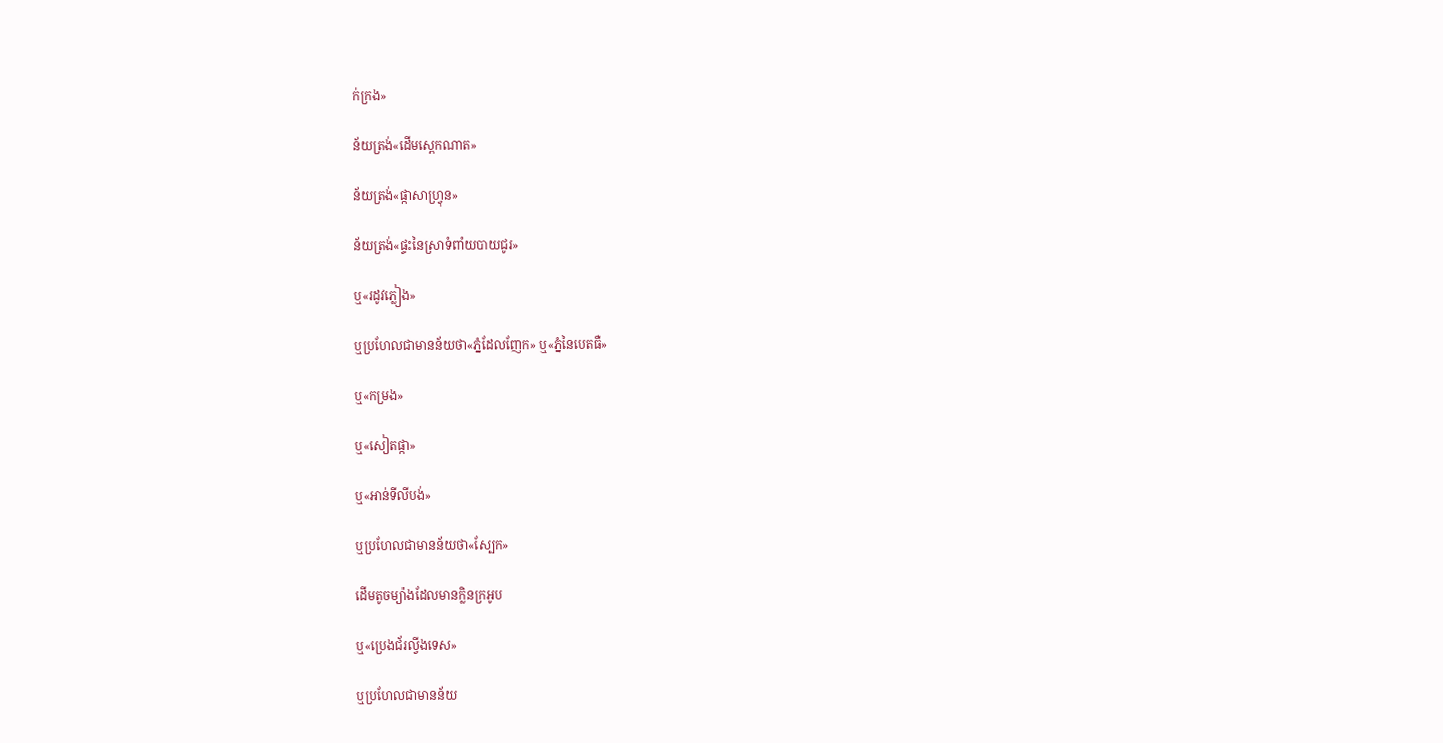ក់ក្រង»

ន័យត្រង់«ដើមស្ពេកណាត»

ន័យត្រង់«ផ្កាសាហ្វ្រុន»

ន័យត្រង់«ផ្ទះនៃស្រាទំពាំយបាយជូរ»

ឬ«រដូវភ្លៀង»

ឬប្រហែលជាមានន័យថា«ភ្នំដែលញែក» ឬ«ភ្នំនៃបេតធឺ»

ឬ«កម្រង»

ឬ«សៀតផ្កា»

ឬ«អាន់ទីលីបង់»

ឬប្រហែលជាមានន័យថា«ស្បែក»

ដើមតូចម្យ៉ាងដែលមានក្លិនក្រអូប

ឬ«ប្រេងជ័រល្វីងទេស»

ឬប្រហែលជាមានន័យ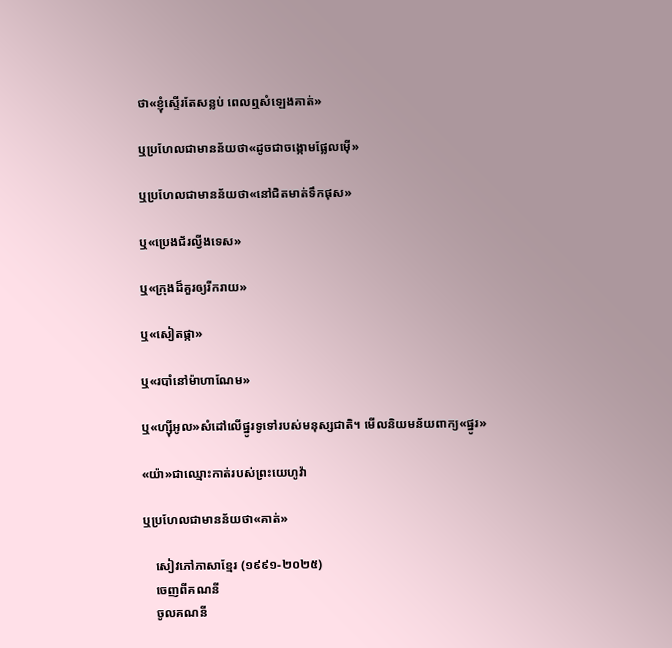ថា«ខ្ញុំស្ទើរតែសន្លប់ ពេលឮសំឡេងគាត់»

ឬប្រហែលជាមានន័យថា«ដូចជាចង្កោមផ្លែលម៉ើ»

ឬប្រហែលជាមានន័យថា«នៅជិតមាត់ទឹកផុស»

ឬ«ប្រេងជ័រល្វីងទេស»

ឬ«ក្រុងដ៏គួរឲ្យរីករាយ»

ឬ«សៀតផ្កា»

ឬ«របាំនៅម៉ាហាណែម»

ឬ«ហ្ស៊ីអូល»សំដៅលើផ្នូរទូទៅរបស់មនុស្សជាតិ។ មើលនិយមន័យពាក្យ«ផ្នូរ»

«យ៉ា»ជាឈ្មោះកាត់របស់ព្រះយេហូវ៉ា

ឬប្រហែលជាមានន័យថា«គាត់»

    សៀវភៅភាសាខ្មែរ (១៩៩១-២០២៥)
    ចេញពីគណនី
    ចូលគណនី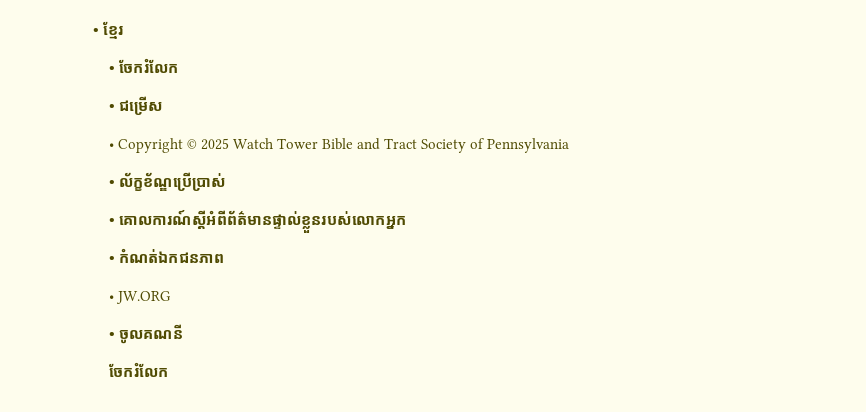• ខ្មែរ
    • ចែករំលែក
    • ជម្រើស
    • Copyright © 2025 Watch Tower Bible and Tract Society of Pennsylvania
    • ល័ក្ខខ័ណ្ឌប្រើប្រាស់
    • គោលការណ៍ស្ដីអំពីព័ត៌មានផ្ទាល់ខ្លួនរបស់លោកអ្នក
    • កំណត់ឯកជនភាព
    • JW.ORG
    • ចូលគណនី
    ចែករំលែក